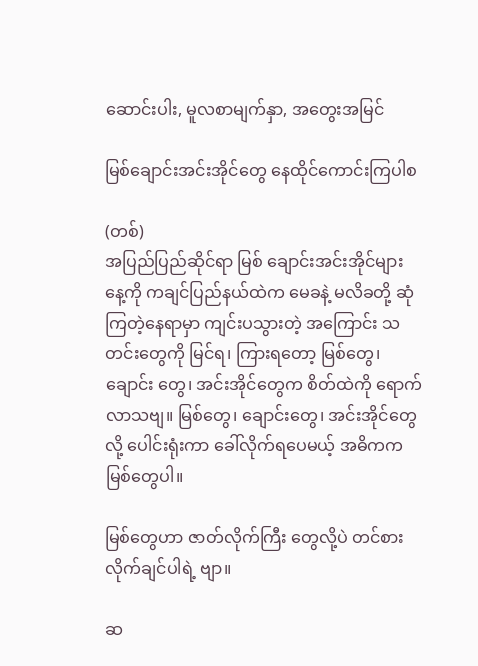ဆောင်းပါး, မူလစာမျက်နှာ, အတွေးအမြင်

မြစ်ချောင်းအင်းအိုင်တွေ နေထိုင်ကောင်းကြပါစ

(တစ်)
အပြည်ပြည်ဆိုင်ရာ မြစ် ချောင်းအင်းအိုင်များနေ့ကို ကချင်ပြည်နယ်ထဲက မေခနဲ့ မလိခတို့ ဆုံကြတဲ့နေရာမှာ ကျင်းပသွားတဲ့ အကြောင်း သတင်းတွေကို မြင်ရ၊ ကြားရတော့ မြစ်တွေ၊ ချောင်း တွေ၊ အင်းအိုင်တွေက စိတ်ထဲကို ရောက်လာသဗျ။ မြစ်တွေ၊ ချောင်းတွေ၊ အင်းအိုင်တွေလို့ ပေါင်းရုံးကာ ခေါ်လိုက်ရပေမယ့် အဓိကက မြစ်တွေပါ။

မြစ်တွေဟာ ဇာတ်လိုက်ကြီး တွေလို့ပဲ တင်စားလိုက်ချင်ပါရဲ့ ဗျာ။

ဆ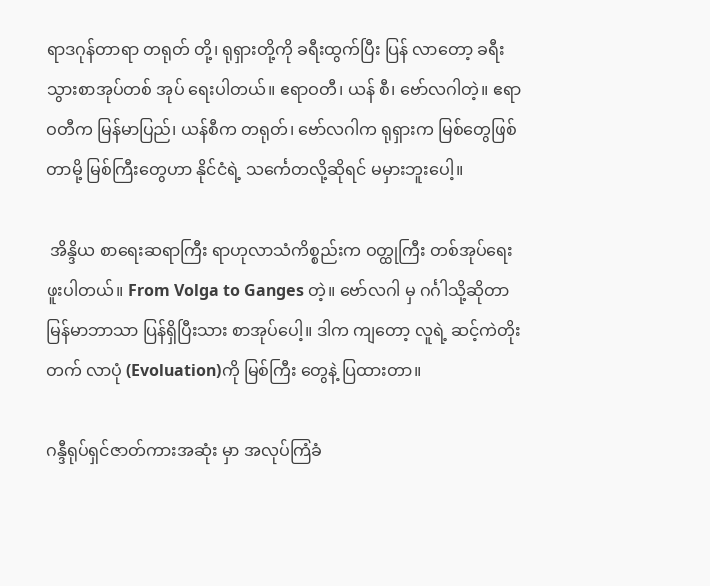ရာဒဂုန်တာရာ တရုတ် တို့၊ ရုရှားတို့ကို ခရီးထွက်ပြီး ပြန် လာတော့ ခရီးသွားစာအုပ်တစ် အုပ် ရေးပါတယ်။ ဧရာဝတီ၊ ယန် စီ၊ ဗော်လဂါတဲ့။ ဧရာဝတီက မြန်မာပြည်၊ ယန်စီက တရုတ်၊ ဗော်လဂါက ရုရှားက မြစ်တွေဖြစ် တာမို့ မြစ်ကြီးတွေဟာ နိုင်ငံရဲ့ သင်္ကေတလို့ဆိုရင် မမှားဘူးပေါ့။

 အိန္ဒိယ စာရေးဆရာကြီး ရာဟုလာသံကိစ္စည်းက ဝတ္ထုကြီး တစ်အုပ်ရေးဖူးပါတယ်။ From Volga to Ganges တဲ့။ ဗော်လဂါ မှ ဂင်္ဂါသို့ဆိုတာ မြန်မာဘာသာ ပြန်ရှိပြီးသား စာအုပ်ပေါ့။ ဒါက ကျတော့ လူရဲ့ ဆင့်ကဲတိုးတက် လာပုံ (Evoluation)ကို မြစ်ကြီး တွေနဲ့ ပြထားတာ။

ဂန္ဒီရုပ်ရှင်ဇာတ်ကားအဆုံး မှာ အလုပ်ကြံခံ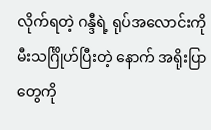လိုက်ရတဲ့ ဂန္ဒီရဲ့ ရုပ်အလောင်းကို မီးသင်္ဂြိုဟ်ပြီးတဲ့ နောက် အရိုးပြာတွေကို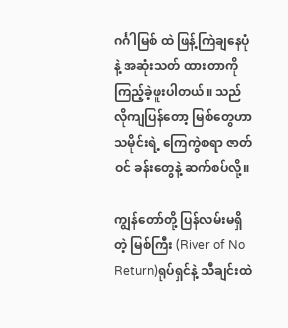ဂင်္ဂါမြစ် ထဲ ဖြန့်ကြဲချနေပုံနဲ့ အဆုံးသတ် ထားတာကို ကြည့်ခဲ့ဖူးပါတယ်။ သည်လိုကျပြန်တော့ မြစ်တွေဟာ သမိုင်းရဲ့ ကြေကွဲစရာ ဇာတ်ဝင် ခန်းတွေနဲ့ ဆက်စပ်လို့။

ကျွန်တော်တို့ ပြန်လမ်းမရှိ တဲ့ မြစ်ကြီး (River of No Return)ရုပ်ရှင်နဲ့ သီချင်းထဲ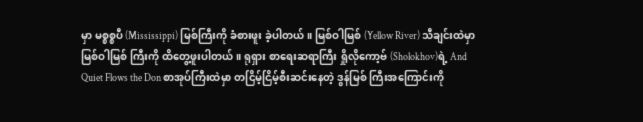မှာ မစ္စစ္စပီ (Mississippi) မြစ်ကြီးကို ခံစားဖူး ခဲ့ပါတယ်။ မြစ်ဝါမြစ် (Yellow River) သီချင်းထဲမှာ မြစ်ဝါမြစ် ကြီးကို ထိတွေ့ဖူးပါတယ်။ ရုရှား စာရေးဆရာကြီး ရှိုလိုကော့ဗ် (Sholokhov)ရဲ့ And Quiet Flows the Don စာအုပ်ကြီးထဲမှာ တငြိမ့်ငြိမ့်စီးဆင်းနေတဲ့ ဒွန်မြစ် ကြီးအကြောင်းကို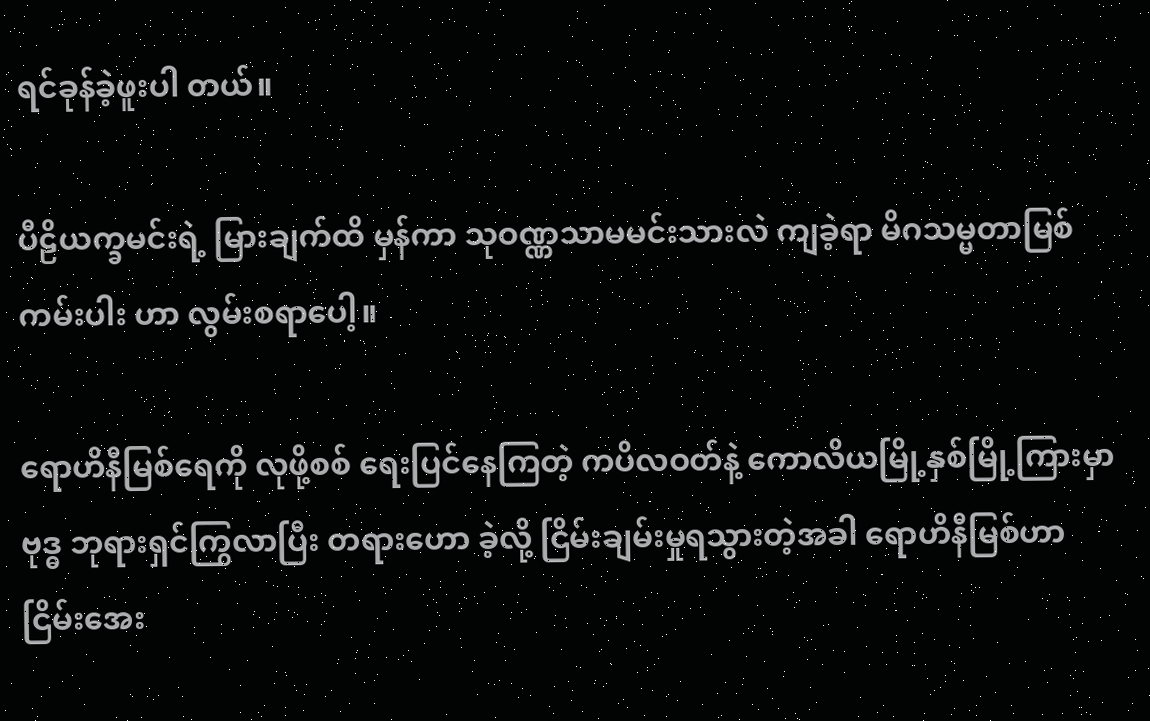ရင်ခုန်ခဲ့ဖူးပါ တယ်။

ပီဠိယက္ခမင်းရဲ့ မြားချက်ထိ မှန်ကာ သုဝဏ္ဏသာမမင်းသားလဲ ကျခဲ့ရာ မိဂသမ္မတာမြစ်ကမ်းပါး ဟာ လွမ်းစရာပေါ့။

ရောဟိနီမြစ်ရေကို လုဖို့စစ် ရေးပြင်နေကြတဲ့ ကပိလဝတ်နဲ့ ကောလိယမြို့နှစ်မြို့ကြားမှာ ဗုဒ္ဓ ဘုရားရှင်ကြွလာပြီး တရားဟော ခဲ့လို့ ငြိမ်းချမ်းမှုရသွားတဲ့အခါ ရောဟိနီမြစ်ဟာ ငြိမ်းအေး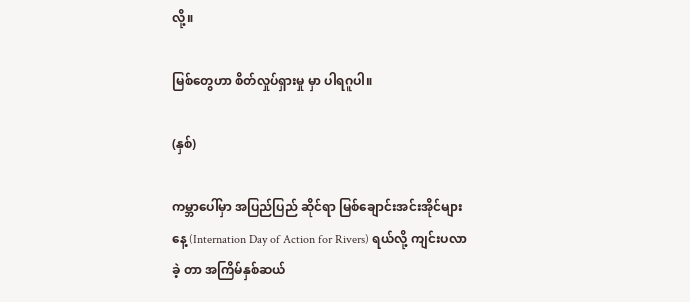လို့။

မြစ်တွေဟာ စိတ်လှုပ်ရှားမှု မှာ ပါရဂူပါ။

(နှစ်)

ကမ္ဘာပေါ်မှာ အပြည်ပြည် ဆိုင်ရာ မြစ်ချောင်းအင်းအိုင်များ နေ့ (Internation Day of Action for Rivers) ရယ်လို့ ကျင်းပလာခဲ့ တာ အကြိမ်နှစ်ဆယ်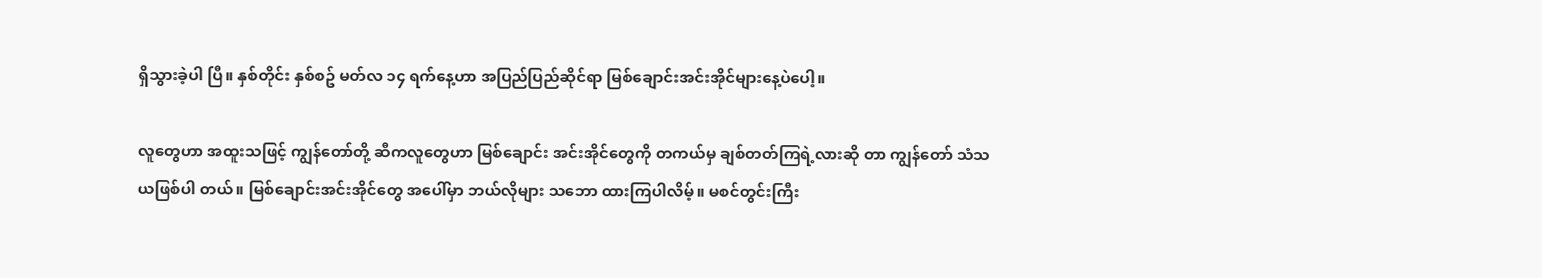ရှိသွားခဲ့ပါ ပြီ။ နှစ်တိုင်း နှစ်စဥ် မတ်လ ၁၄ ရက်နေ့ဟာ အပြည်ပြည်ဆိုင်ရာ မြစ်ချောင်းအင်းအိုင်များနေ့ပဲပေါ့။

လူတွေဟာ အထူးသဖြင့် ကျွန်တော်တို့ ဆီကလူတွေဟာ မြစ်ချောင်း အင်းအိုင်တွေကို တကယ်မှ ချစ်တတ်ကြရဲ့လားဆို တာ ကျွန်တော် သံသယဖြစ်ပါ တယ်။ မြစ်ချောင်းအင်းအိုင်တွေ အပေါ်မှာ ဘယ်လိုများ သဘော ထားကြပါလိမ့်။ မစင်တွင်းကြီး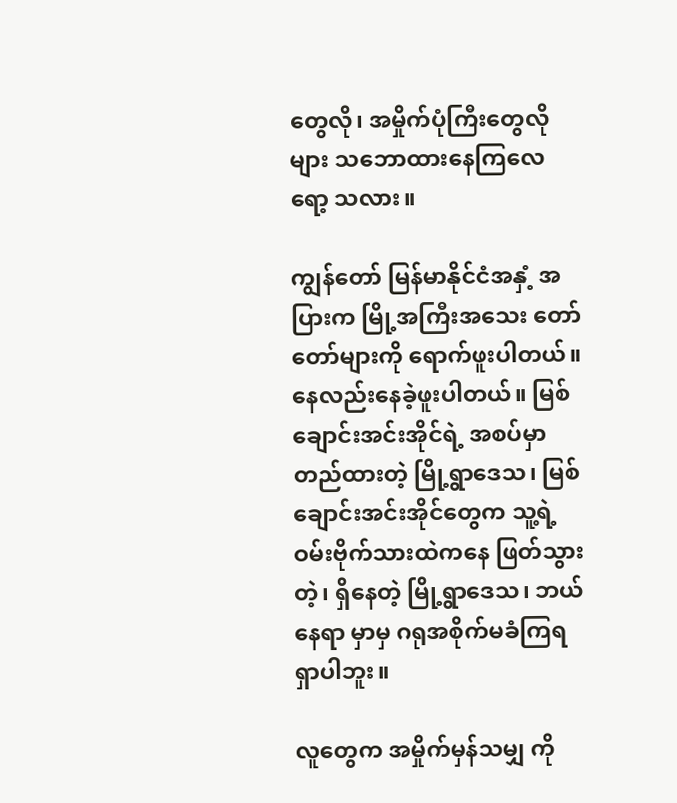တွေလို၊ အမှိုက်ပုံကြီးတွေလိုများ သဘောထားနေကြလေရော့ သလား။

ကျွန်တော် မြန်မာနိုင်ငံအနှံ့ အပြားက မြို့အကြီးအသေး တော်တော်များကို ရောက်ဖူးပါတယ်။ နေလည်းနေခဲ့ဖူးပါတယ်။ မြစ် ချောင်းအင်းအိုင်ရဲ့ အစပ်မှာ တည်ထားတဲ့ မြို့ရွာဒေသ၊ မြစ် ချောင်းအင်းအိုင်တွေက သူ့ရဲ့ ဝမ်းဗိုက်သားထဲကနေ ဖြတ်သွားတဲ့၊ ရှိနေတဲ့ မြို့ရွာဒေသ၊ ဘယ်နေရာ မှာမှ ဂရုအစိုက်မခံကြရရှာပါဘူး။

လူတွေက အမှိုက်မှန်သမျှ ကို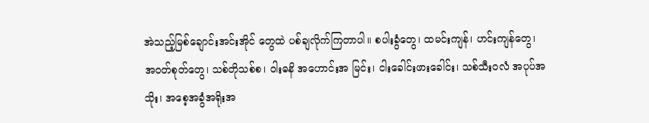အဲသည့်မြစ်ချောင်းအင်းအိုင် တွေထဲ ပစ်ချလိုက်ကြတာပါ။ စပါးခွံတွေ၊ ထမင်းကျန်၊ ဟင်းကျန်တွေ၊ အဝတ်စုတ်တွေ၊ သစ်တိုသစ်စ၊ ဝါးဓနိ အဟောင်းအ မြင်း၊ ငါးခေါင်းဖားခေါင်း၊ သစ်သီးဝလံ အပုပ်အသိုး၊ အစေ့အခွံအရိုးအ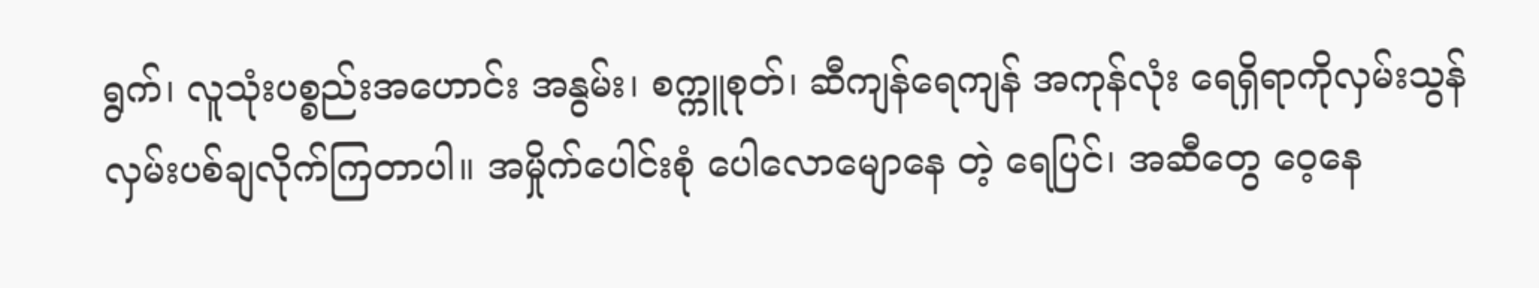ရွက်၊ လူသုံးပစ္စည်းအဟောင်း အနွမ်း၊ စက္ကူစုတ်၊ ဆီကျန်ရေကျန် အကုန်လုံး ရေရှိရာကိုလှမ်းသွန်လှမ်းပစ်ချလိုက်ကြတာပါ။ အမှိုက်ပေါင်းစုံ ပေါလောမျောနေ တဲ့ ရေပြင်၊ အဆီတွေ ဝေ့နေ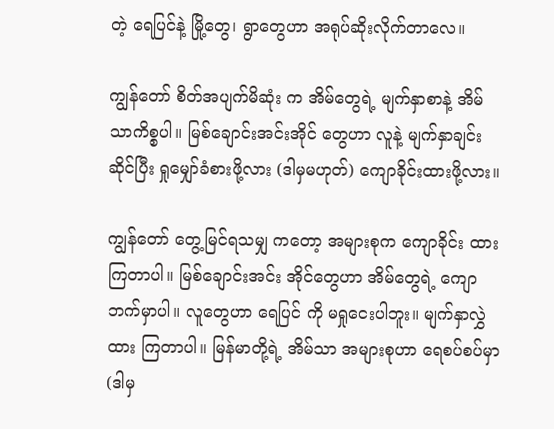တဲ့ ရေပြင်နဲ့ မြို့တွေ၊ ရွာတွေဟာ အရုပ်ဆိုးလိုက်တာလေ။

ကျွန်တော် စိတ်အပျက်မိဆုံး က အိမ်တွေရဲ့ မျက်နှာစာနဲ့ အိမ်သာကိစ္စပါ။ မြစ်ချောင်းအင်းအိုင် တွေဟာ လူနဲ့ မျက်နှာချင်းဆိုင်ပြီး ရှုမျှော်ခံစားဖို့လား (ဒါမှမဟုတ်) ကျောခိုင်းထားဖို့လား။

ကျွန်တော် တွေ့မြင်ရသမျှ ကတော့ အများစုက ကျောခိုင်း ထားကြတာပါ။ မြစ်ချောင်းအင်း အိုင်တွေဟာ အိမ်တွေရဲ့ ကျော ဘက်မှာပါ။ လူတွေဟာ ရေပြင် ကို မရှုငေးပါဘူး။ မျက်နှာလွှဲထား ကြတာပါ။ မြန်မာတို့ရဲ့ အိမ်သာ အများစုဟာ ရေစပ်စပ်မှာ (ဒါမှ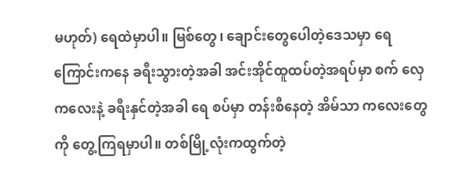မဟုတ်) ရေထဲမှာပါ။ မြစ်တွေ၊ ချောင်းတွေပေါတဲ့ဒေသမှာ ရေ ကြောင်းကနေ ခရီးသွားတဲ့အခါ အင်းအိုင်ထူထပ်တဲ့အရပ်မှာ စက် လှေကလေးနဲ့ ခရီးနှင်တဲ့အခါ ရေ စပ်မှာ တန်းစီနေတဲ့ အိမ်သာ ကလေးတွေကို တွေ့ကြရမှာပါ။ တစ်မြို့လုံးကထွက်တဲ့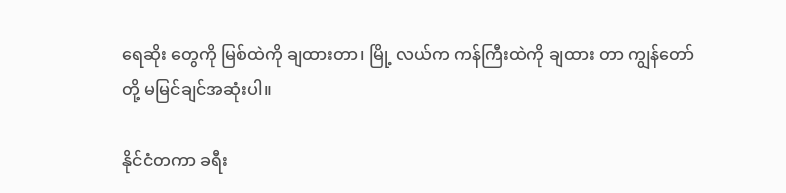ရေဆိုး တွေကို မြစ်ထဲကို ချထားတာ၊ မြို့ လယ်က ကန်ကြီးထဲကို ချထား တာ ကျွန်တော်တို့ မမြင်ချင်အဆုံးပါ။

နိုင်ငံတကာ ခရီး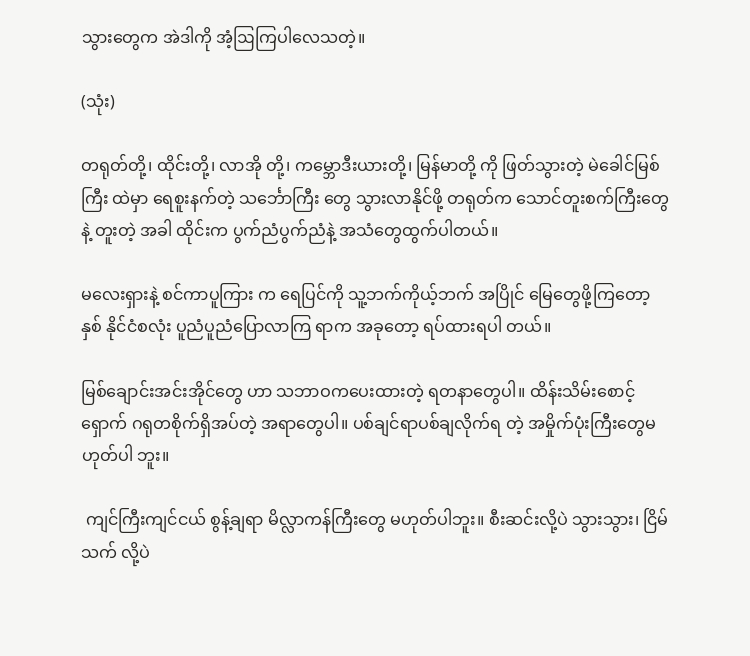သွားတွေက အဲဒါကို အံ့ဩကြပါလေသတဲ့။

(သုံး)

တရုတ်တို့၊ ထိုင်းတို့၊ လာအို တို့၊ ကမ္ဘောဒီးယားတို့၊ မြန်မာတို့ ကို ဖြတ်သွားတဲ့ မဲခေါင်မြစ်ကြီး ထဲမှာ ရေစူးနက်တဲ့ သင်္ဘောကြီး တွေ သွားလာနိုင်ဖို့ တရုတ်က သောင်တူးစက်ကြီးတွေနဲ့ တူးတဲ့ အခါ ထိုင်းက ပွက်ညံပွက်ညံနဲ့ အသံတွေထွက်ပါတယ်။

မလေးရှားနဲ့ စင်ကာပူကြား က ရေပြင်ကို သူ့ဘက်ကိုယ့်ဘက် အပြိုင် မြေတွေဖို့ကြတော့ နှစ် နိုင်ငံစလုံး ပူညံပူညံပြောလာကြ ရာက အခုတော့ ရပ်ထားရပါ တယ်။

မြစ်ချောင်းအင်းအိုင်တွေ ဟာ သဘာဝကပေးထားတဲ့ ရတနာတွေပါ။ ထိန်းသိမ်းစောင့် ရှောက် ဂရုတစိုက်ရှိအပ်တဲ့ အရာတွေပါ။ ပစ်ချင်ရာပစ်ချလိုက်ရ တဲ့ အမှိုက်ပုံးကြီးတွေမဟုတ်ပါ ဘူး။

 ကျင်ကြီးကျင်ငယ် စွန့်ချရာ မိလ္လာကန်ကြီးတွေ မဟုတ်ပါဘူး။ စီးဆင်းလို့ပဲ သွားသွား၊ ငြိမ်သက် လို့ပဲ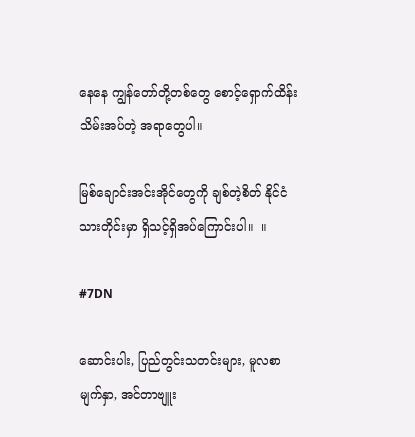နေနေ ကျွန်တော်တို့တစ်တွေ စောင့်ရှောက်ထိန်းသိမ်းအပ်တဲ့ အရာတွေပါ။

မြစ်ချောင်းအင်းအိုင်တွေကို ချစ်တဲ့စိတ် နိုင်ငံသားတိုင်းမှာ ရှိသင့်ရှိအပ်ကြောင်းပါ။  ။

#7DN

ဆောင်းပါး, ပြည်တွင်းသတင်းများ, မူလစာမျက်နှာ, အင်တာဗျူး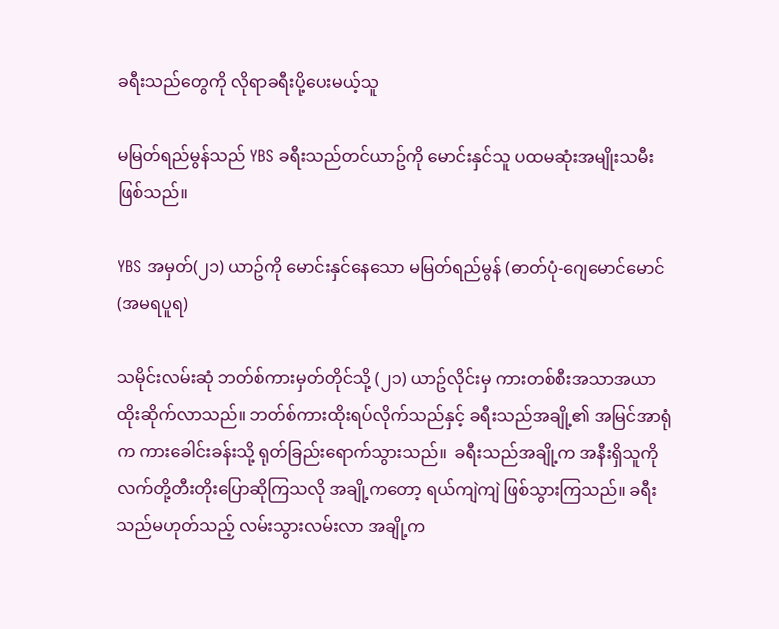ခရီးသည်တွေကို လိုရာခရီးပို့ပေးမယ့်သူ

မမြတ်ရည်မွန်သည် YBS ခရီးသည်တင်ယာဥ်ကို မောင်းနှင်သူ ပထမဆုံးအမျိုးသမီးဖြစ်သည်။

YBS အမှတ်(၂၁) ယာဥ်ကို မောင်းနှင်နေသော မမြတ်ရည်မွန် (ဓာတ်ပုံ-ဂျေမောင်မောင်(အမရပူရ)

သမိုင်းလမ်းဆုံ ဘတ်စ်ကားမှတ်တိုင်သို့ (၂၁) ယာဥ်လိုင်းမှ ကားတစ်စီးအသာအယာ ထိုးဆိုက်လာသည်။ ဘတ်စ်ကားထိုးရပ်လိုက်သည်နှင့် ခရီးသည်အချို့၏ အမြင်အာရုံက ကားခေါင်းခန်းသို့ ရုတ်ခြည်းရောက်သွားသည်။  ခရီးသည်အချို့က အနီးရှိသူကို လက်တို့တီးတိုးပြောဆိုကြသလို အချို့ကတော့ ရယ်ကျဲကျဲ ဖြစ်သွားကြသည်။ ခရီးသည်မဟုတ်သည့် လမ်းသွားလမ်းလာ အချို့က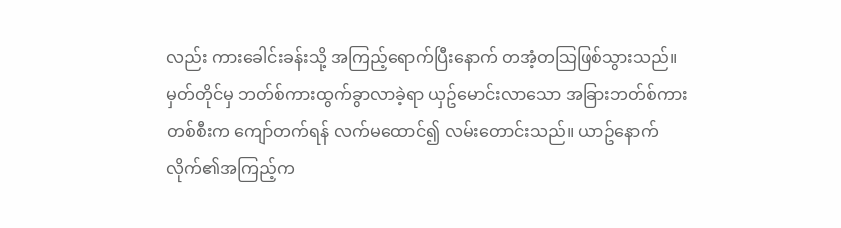လည်း ကားခေါင်းခန်းသို့ အကြည့်ရောက်ပြီးနောက် တအံ့တသြဖြစ်သွားသည်။
မှတ်တိုင်မှ ဘတ်စ်ကားထွက်ခွာလာခဲ့ရာ ယှဥ်မောင်းလာသော အခြားဘတ်စ်ကားတစ်စီးက ကျော်တက်ရန် လက်မထောင်၍ လမ်းတောင်းသည်။ ယာဥ်နောက်လိုက်၏အကြည့်က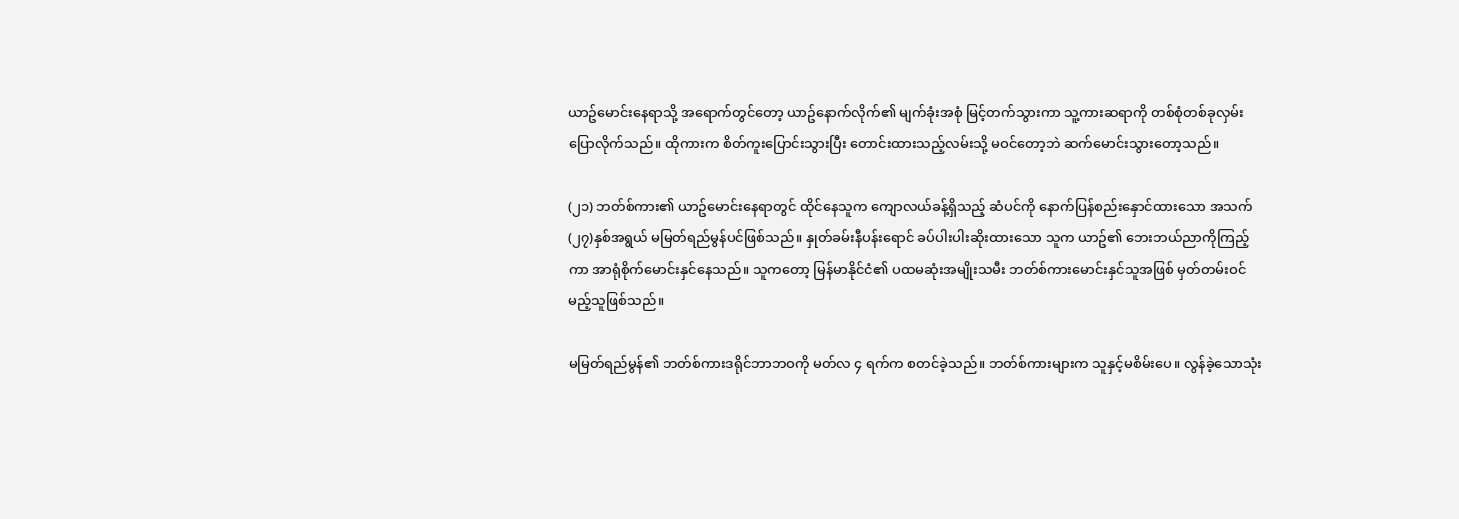ယာဥ်မောင်းနေရာသို့ အရောက်တွင်တော့ ယာဥ်နောက်လိုက်၏ မျက်ခုံးအစုံ မြင့်တက်သွားကာ သူ့ကားဆရာကို တစ်စုံတစ်ခုလှမ်းပြောလိုက်သည်။ ထိုကားက စိတ်ကူးပြောင်းသွားပြီး တောင်းထားသည့်လမ်းသို့ မဝင်တော့ဘဲ ဆက်မောင်းသွားတော့သည်။

(၂၁) ဘတ်စ်ကား၏ ယာဥ်မောင်းနေရာတွင် ထိုင်နေသူက ကျောလယ်ခန့်ရှိသည့် ဆံပင်ကို နောက်ပြန်စည်းနှောင်ထားသော အသက်(၂၇)နှစ်အရွယ် မမြတ်ရည်မွန်ပင်ဖြစ်သည်။ နှုတ်ခမ်းနီပန်းရောင် ခပ်ပါးပါးဆိုးထားသော သူက ယာဥ်၏ ဘေးဘယ်ညာကိုကြည့်ကာ အာရုံစိုက်မောင်းနှင်နေသည်။ သူကတော့ မြန်မာနိုင်ငံ၏ ပထမဆုံးအမျိုးသမီး ဘတ်စ်ကားမောင်းနှင်သူအဖြစ် မှတ်တမ်းဝင်မည့်သူဖြစ်သည်။

မမြတ်ရည်မွန်၏ ဘတ်စ်ကားဒရိုင်ဘာဘဝကို မတ်လ ၄ ရက်က စတင်ခဲ့သည်။ ဘတ်စ်ကားများက သူနှင့်မစိမ်းပေ။ လွန်ခဲ့သောသုံး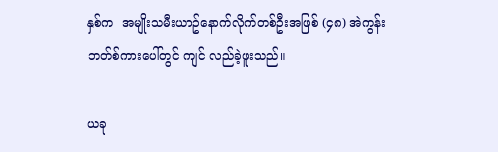နှစ်က  အမျိုးသမီးယာဥ်နောက်လိုက်တစ်ဦးအဖြစ် (၄၈) အဲကွန်းဘတ်စ်ကားပေါ်တွင် ကျင် လည်ခဲ့ဖူးသည်။

ယခု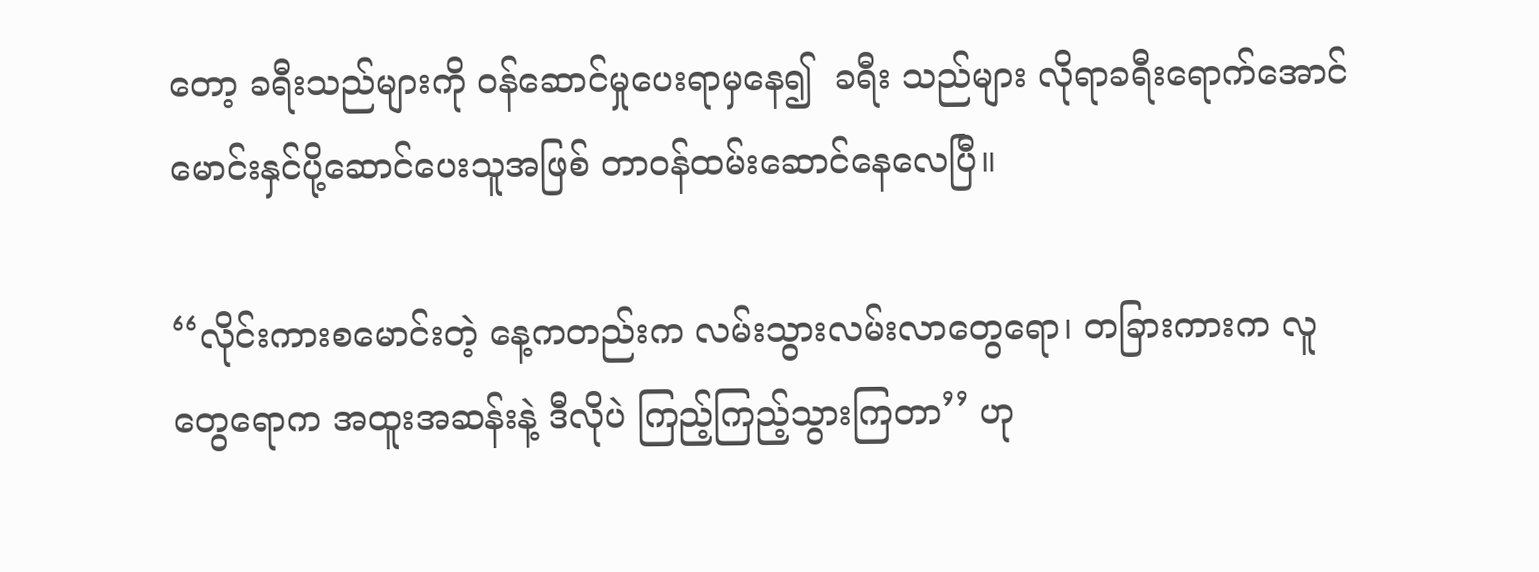တော့ ခရီးသည်များကို ဝန်ဆောင်မှုပေးရာမှနေ၍  ခရီး သည်များ လိုရာခရီးရောက်အောင် မောင်းနှင်ပို့ဆောင်ပေးသူအဖြစ် တာဝန်ထမ်းဆောင်နေလေပြီ။

‘‘လိုင်းကားစမောင်းတဲ့ နေ့ကတည်းက လမ်းသွားလမ်းလာတွေရော၊ တခြားကားက လူတွေရောက အထူးအဆန်းနဲ့ ဒီလိုပဲ ကြည့်ကြည့်သွားကြတာ’’ ဟု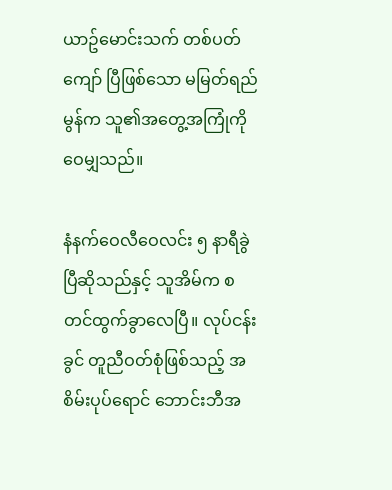ယာဥ်မောင်းသက် တစ်ပတ်ကျော် ပြီဖြစ်သော မမြတ်ရည်မွန်က သူ၏အတွေ့အကြုံကို ဝေမျှသည်။

နံနက်ဝေလီဝေလင်း ၅ နာရီခွဲပြီဆိုသည်နှင့် သူအိမ်က စတင်ထွက်ခွာလေပြီ။ လုပ်ငန်းခွင် တူညီဝတ်စုံဖြစ်သည့် အစိမ်းပုပ်ရောင် ဘောင်းဘီအ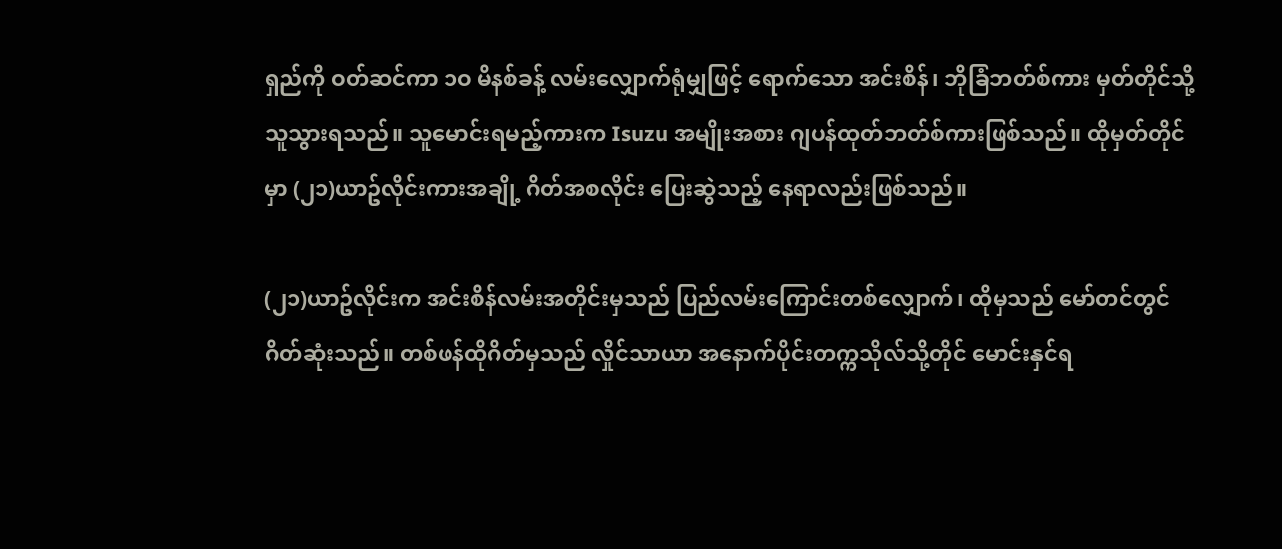ရှည်ကို ဝတ်ဆင်ကာ ၁ဝ မိနစ်ခန့် လမ်းလျှောက်ရုံမျှဖြင့် ရောက်သော အင်းစိန်၊ ဘိုခြံဘတ်စ်ကား မှတ်တိုင်သို့ သူသွားရသည်။ သူမောင်းရမည့်ကားက Isuzu အမျိုးအစား ဂျပန်ထုတ်ဘတ်စ်ကားဖြစ်သည်။ ထိုမှတ်တိုင်မှာ (၂၁)ယာဥ်လိုင်းကားအချို့ ဂိတ်အစလိုင်း ပြေးဆွဲသည့် နေရာလည်းဖြစ်သည်။

(၂၁)ယာဥ်လိုင်းက အင်းစိန်လမ်းအတိုင်းမှသည် ပြည်လမ်းကြောင်းတစ်လျှောက်၊ ထိုမှသည် မော်တင်တွင် ဂိတ်ဆုံးသည်။ တစ်ဖန်ထိုဂိတ်မှသည် လှိုင်သာယာ အနောက်ပိုင်းတက္ကသိုလ်သို့တိုင် မောင်းနှင်ရ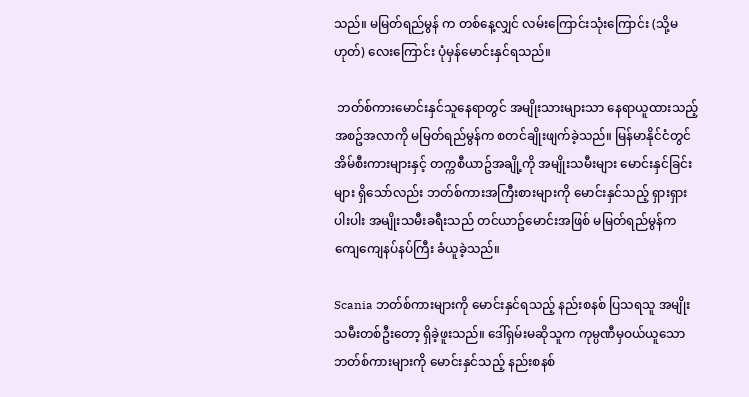သည်။ မမြတ်ရည်မွန် က တစ်နေ့လျှင် လမ်းကြောင်းသုံးကြောင်း (သို့မဟုတ်) လေးကြောင်း ပုံမှန်မောင်းနှင်ရသည်။

 ဘတ်စ်ကားမောင်းနှင်သူနေရာတွင် အမျိုးသားများသာ နေရာယူထားသည့် အစဥ်အလာကို မမြတ်ရည်မွန်က စတင်ချိုးဖျက်ခဲ့သည်။ မြန်မာနိုင်ငံတွင် အိမ်စီးကားများနှင့် တက္ကစီယာဥ်အချို့ကို အမျိုးသမီးများ မောင်းနှင်ခြင်းများ ရှိသော်လည်း ဘတ်စ်ကားအကြီးစားများကို မောင်းနှင်သည့် ရှားရှားပါးပါး အမျိုးသမီးခရီးသည် တင်ယာဥ်မောင်းအဖြစ် မမြတ်ရည်မွန်က ကျေကျေနပ်နပ်ကြီး ခံယူခဲ့သည်။

Scania ဘတ်စ်ကားများကို မောင်းနှင်ရသည့် နည်းစနစ် ပြသရသူ အမျိုးသမီးတစ်ဦးတော့ ရှိခဲ့ဖူးသည်။ ဒေါ်ရှမ်းမဆိုသူက ကုမ္ပဏီမှဝယ်ယူသော ဘတ်စ်ကားများကို မောင်းနှင်သည့် နည်းစနစ်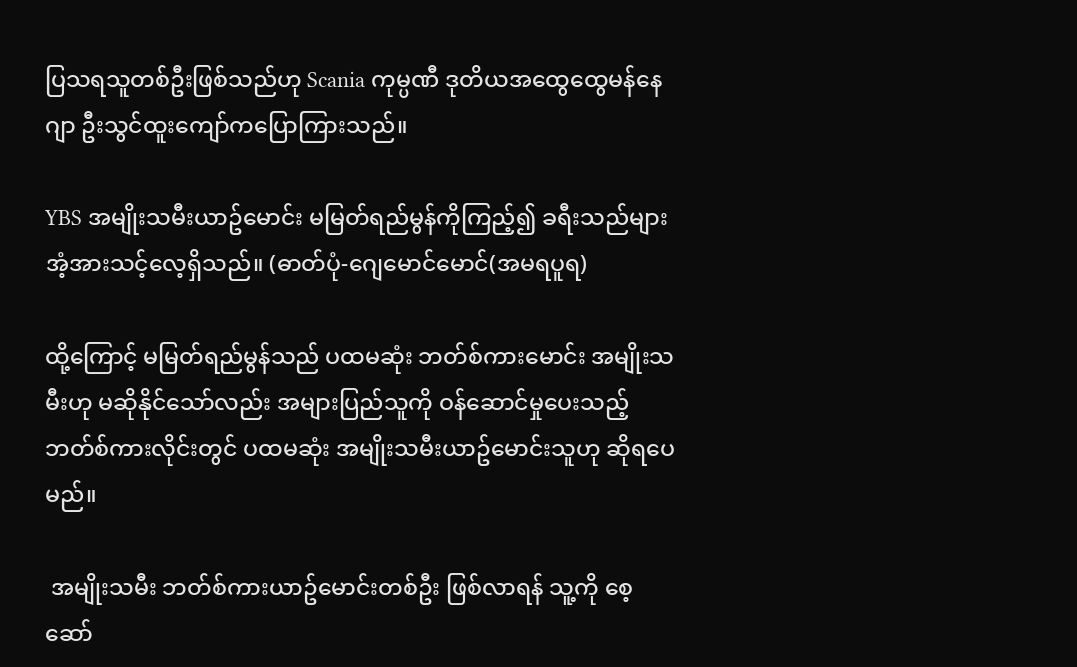ပြသရသူတစ်ဦးဖြစ်သည်ဟု Scania ကုမ္ပဏီ ဒုတိယအထွေထွေမန်နေဂျာ ဦးသွင်ထူးကျော်ကပြောကြားသည်။

YBS အမျိုးသမီးယာဥ်မောင်း မမြတ်ရည်မွန်ကိုကြည့်၍ ခရီးသည်များ အံ့အားသင့်လေ့ရှိသည်။ (ဓာတ်ပုံ-ဂျေမောင်မောင်(အမရပူရ)

ထို့ကြောင့် မမြတ်ရည်မွန်သည် ပထမဆုံး ဘတ်စ်ကားမောင်း အမျိုးသမီးဟု မဆိုနိုင်သော်လည်း အများပြည်သူကို ဝန်ဆောင်မှုပေးသည့် ဘတ်စ်ကားလိုင်းတွင် ပထမဆုံး အမျိုးသမီးယာဥ်မောင်းသူဟု ဆိုရပေမည်။

 အမျိုးသမီး ဘတ်စ်ကားယာဥ်မောင်းတစ်ဦး ဖြစ်လာရန် သူ့ကို စေ့ဆော်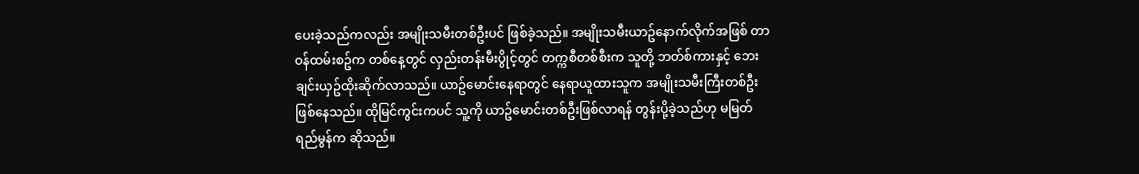ပေးခဲ့သည်ကလည်း အမျိုးသမီးတစ်ဦးပင် ဖြစ်ခဲ့သည်။ အမျိုးသမီးယာဥ်နောက်လိုက်အဖြစ် တာဝန်ထမ်းစဥ်က တစ်နေ့တွင် လှည်းတန်းမီးပွိုင့်တွင် တက္ကစီတစ်စီးက သူတို့ ဘတ်စ်ကားနှင့် ဘေးချင်းယှဥ်ထိုးဆိုက်လာသည်။ ယာဥ်မောင်းနေရာတွင် နေရာယူထားသူက အမျိုးသမီးကြီးတစ်ဦး ဖြစ်နေသည်။ ထိုမြင်ကွင်းကပင် သူ့ကို ယာဥ်မောင်းတစ်ဦးဖြစ်လာရန် တွန်းပို့ခဲ့သည်ဟု မမြတ်ရည်မွန်က ဆိုသည်။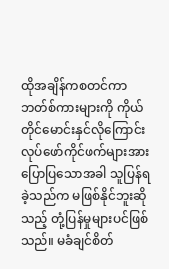ထိုအချိန်ကစတင်ကာ ဘတ်စ်ကားများကို ကိုယ်တိုင်မောင်းနှင်လိုကြောင်း လုပ်ဖော်ကိုင်ဖက်များအား ပြောပြသောအခါ သူပြန်ရခဲ့သည်က မဖြစ်နိုင်ဘူးဆိုသည့် တုံ့ပြန်မှုများပင်ဖြစ်သည်။ မခံချင်စိတ်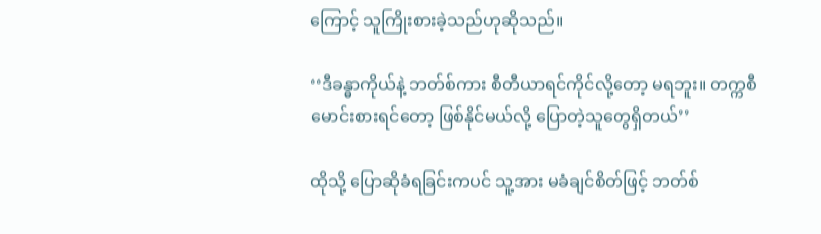ကြောင့် သူကြိုးစားခဲ့သည်ဟုဆိုသည်။

‘‘ဒီခန္ဓာကိုယ်နဲ့ ဘတ်စ်ကား စီတီယာရင်ကိုင်လို့တော့ မရဘူး။ တက္ကစီမောင်းစားရင်တော့ ဖြစ်နိုင်မယ်လို့ ပြောတဲ့သူတွေရှိတယ်’’

ထိုသို့ ပြောဆိုခံရခြင်းကပင် သူ့အား မခံချင်စိတ်ဖြင့် ဘတ်စ်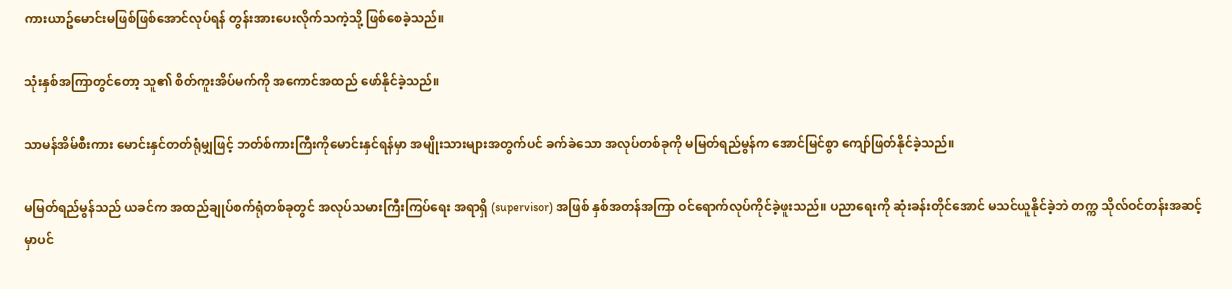ကားယာဥ်မောင်းမဖြစ်ဖြစ်အောင်လုပ်ရန် တွန်းအားပေးလိုက်သကဲ့သို့ ဖြစ်စေခဲ့သည်။

သုံးနှစ်အကြာတွင်တော့ သူ၏ စိတ်ကူးအိပ်မက်ကို အကောင်အထည် ဖော်နိုင်ခဲ့သည်။

သာမန်အိမ်စီးကား မောင်းနှင်တတ်ရုံမျှဖြင့် ဘတ်စ်ကားကြီးကိုမောင်းနှင်ရန်မှာ အမျိုးသားများအတွက်ပင် ခက်ခဲသော အလုပ်တစ်ခုကို မမြတ်ရည်မွန်က အောင်မြင်စွာ ကျော်ဖြတ်နိုင်ခဲ့သည်။

မမြတ်ရည်မွန်သည် ယခင်က အထည်ချုပ်စက်ရုံတစ်ခုတွင် အလုပ်သမားကြီးကြပ်ရေး အရာရှိ (supervisor) အဖြစ် နှစ်အတန်အကြာ ဝင်ရောက်လုပ်ကိုင်ခဲ့ဖူးသည်။ ပညာရေးကို ဆုံးခန်းတိုင်အောင် မသင်ယူနိုင်ခဲ့ဘဲ တက္က သိုလ်ဝင်တန်းအဆင့်မှာပင်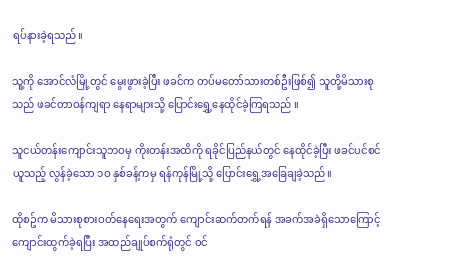ရပ်နားခဲ့ရသည်။

သူ့ကို အောင်လံမြို့တွင် မွေးဖွားခဲ့ပြီး ဖခင်က တပ်မတော်သားတစ်ဦးဖြစ်၍ သူတို့မိသားစုသည် ဖခင်တာဝန်ကျရာ နေရာများသို့ ပြောင်းရွှေ့နေထိုင်ခဲ့ကြရသည် ။

သူငယ်တန်းကျောင်းသူဘဝမှ ကိုးတန်းအထိကို ရခိုင်ပြည်နယ်တွင် နေထိုင်ခဲ့ပြီး ဖခင်ပင်စင်ယူသည့် လွန်ခဲ့သော ၁ဝ နှစ်ခန့်ကမှ ရန်ကုန်မြို့သို့ ပြောင်းရွှေ့အခြေချခဲ့သည်။

ထိုစဥ်က မိသားစုစားဝတ်နေရေးအတွက် ကျောင်းဆက်တက်ရန် အခက်အခဲရှိသောကြောင့် ကျောင်းထွက်ခဲ့ရပြီး အထည်ချုပ်စက်ရုံတွင် ဝင်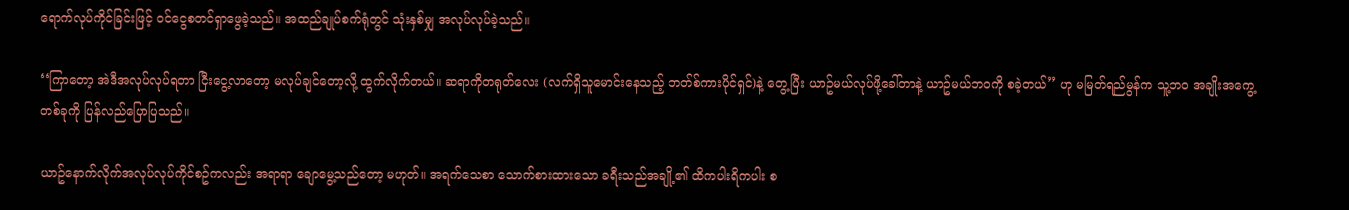ရောက်လုပ်ကိုင်ခြင်းဖြင့် ဝင်ငွေစတင်ရှာဖွေခဲ့သည်။ အထည်ချုပ်စက်ရုံတွင် သုံးနှစ်မျှ အလုပ်လုပ်ခဲ့သည်။

‘‘ကြာတော့ အဲဒီအလုပ်လုပ်ရတာ ငြီးငွေ့လာတော့ မလုပ်ချင်တော့လို့ ထွက်လိုက်တယ်။ ဆရာကိုတရုတ်လေး (လက်ရှိသူမောင်းနေသည့် ဘတ်စ်ကားပိုင်ရှင်)နဲ့ တွေ့ပြီး ယာဥ်မယ်လုပ်ဖို့ခေါ်တာနဲ့ ယာဥ်မယ်ဘဝကို စခဲ့တယ်’’ ဟု မမြတ်ရည်မွန်က သူ့ဘဝ အချိုးအကွေ့တစ်ခုကို ပြန်လည်ပြောပြသည်။

ယာဥ်နောက်လိုက်အလုပ်လုပ်ကိုင်စဥ်ကလည်း အရာရာ ချောမွေ့သည်တော့ မဟုတ်။ အရက်သေစာ သောက်စားထားသော ခရီးသည်အချို့၏ ထိကပါးရိကပါး စ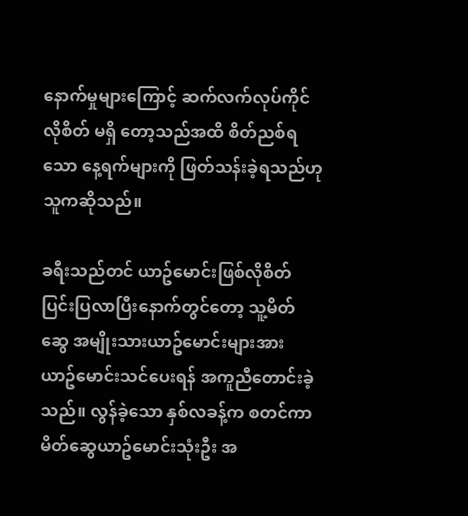နောက်မှုများကြောင့် ဆက်လက်လုပ်ကိုင်လိုစိတ် မရှိ တော့သည်အထိ စိတ်ညစ်ရသော နေ့ရက်များကို ဖြတ်သန်းခဲ့ရသည်ဟု သူကဆိုသည်။

ခရီးသည်တင် ယာဥ်မောင်းဖြစ်လိုစိတ် ပြင်းပြလာပြီးနောက်တွင်တော့ သူ့မိတ်ဆွေ အမျိုးသားယာဥ်မောင်းများအား ယာဥ်မောင်းသင်ပေးရန် အကူညီတောင်းခဲ့သည်။ လွန်ခဲ့သော နှစ်လခန့်က စတင်ကာ မိတ်ဆွေယာဥ်မောင်းသုံးဦး အ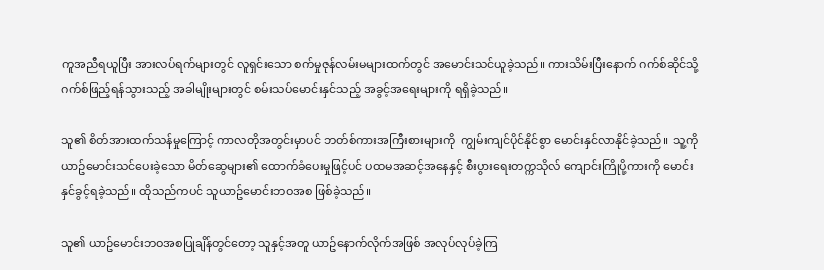ကူအညီရယူပြီး အားလပ်ရက်များတွင် လူရှင်းသော စက်မှုဇုန်လမ်းမများထက်တွင် အမောင်းသင်ယူခဲ့သည်။ ကားသိမ်းပြီးနောက် ဂက်စ်ဆိုင်သို့ ဂက်စ်ဖြည့်ရန်သွားသည့် အခါမျိုးများတွင် စမ်းသပ်မောင်းနှင်သည့် အခွင့်အရေးများကို ရရှိခဲ့သည်။

သူ၏ စိတ်အားထက်သန်မှုကြောင့် ကာလတိုအတွင်းမှာပင် ဘတ်စ်ကားအကြီးစားများကို  ကျွမ်းကျင်ပိုင်နိုင်စွာ မောင်းနှင်လာနိုင်ခဲ့သည်။  သူ့ကိုယာဥ်မောင်းသင်ပေးခဲ့သော မိတ်ဆွေများ၏ ထောက်ခံပေးမှုဖြင့်ပင် ပထမအဆင့်အနေနှင့် စီးပွားရေးတက္ကသိုလ် ကျောင်းကြိုပို့ကားကို မောင်းနှင်ခွင့်ရခဲ့သည်။ ထိုသည်ကပင် သူယာဥ်မောင်းဘဝအစ ဖြစ်ခဲ့သည်။

သူ၏ ယာဥ်မောင်းဘဝအစပြုချိန်တွင်တော့ သူနှင့်အတူ ယာဥ်နောက်လိုက်အဖြစ် အလုပ်လုပ်ခဲ့ကြ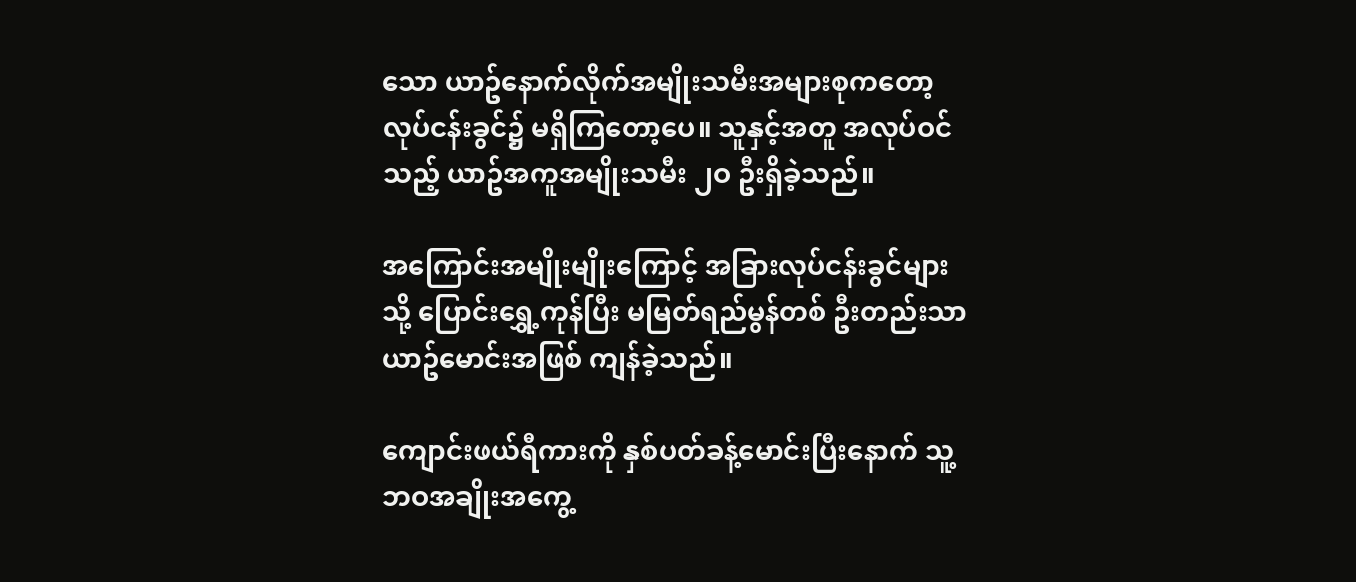သော ယာဥ်နောက်လိုက်အမျိုးသမီးအများစုကတော့ လုပ်ငန်းခွင်၌ မရှိကြတော့ပေ။ သူနှင့်အတူ အလုပ်ဝင်သည့် ယာဥ်အကူအမျိုးသမီး ၂ဝ ဦးရှိခဲ့သည်။

အကြောင်းအမျိုးမျိုးကြောင့် အခြားလုပ်ငန်းခွင်များသို့ ပြောင်းရွှေ့ကုန်ပြီး မမြတ်ရည်မွန်တစ် ဦးတည်းသာ ယာဥ်မောင်းအဖြစ် ကျန်ခဲ့သည်။

ကျောင်းဖယ်ရီကားကို နှစ်ပတ်ခန့်မောင်းပြီးနောက် သူ့ဘဝအချိုးအကွေ့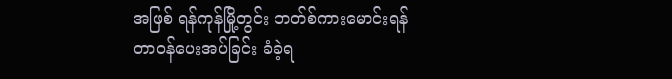အဖြစ် ရန်ကုန်မြို့တွင်း ဘတ်စ်ကားမောင်းရန် တာဝန်ပေးအပ်ခြင်း ခံခဲ့ရ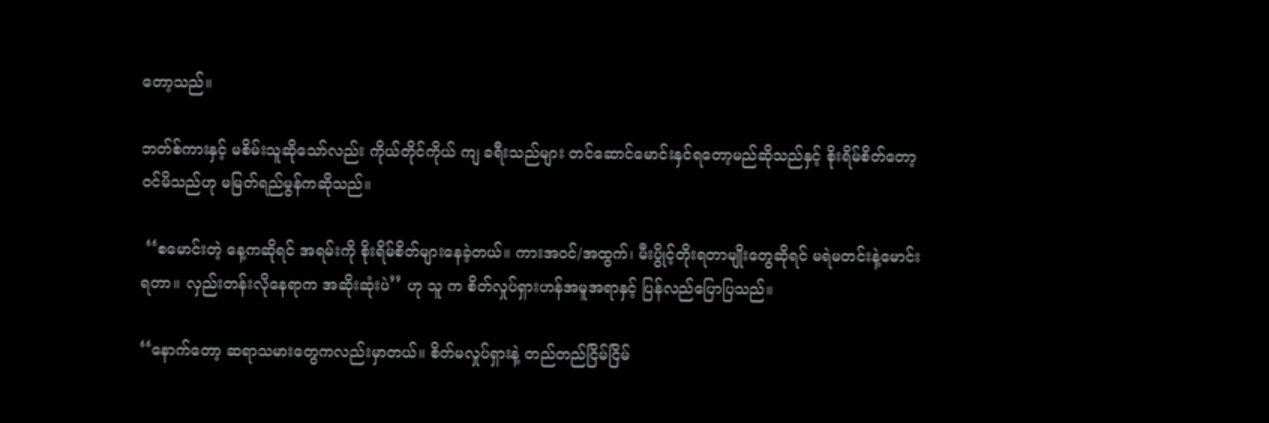တော့သည်။

ဘတ်စ်ကားနှင့် မစိမ်းသူဆိုသော်လည်း ကိုယ်တိုင်ကိုယ် ကျ ခရီးသည်များ တင်ဆောင်မောင်းနှင်ရတော့မည်ဆိုသည်နှင့် စိုးရိမ်စိတ်တော့ ဝင်မိသည်ဟု မမြတ်ရည်မွန်ကဆိုသည်။

 ‘‘စမောင်းတဲ့ နေ့ကဆိုရင် အရမ်းကို စိုးရိမ်စိတ်များနေခဲ့တယ်။ ကားအဝင်/အထွက်၊ မီးပွိုင့်တိုးရတာမျိုးတွေဆိုရင် မရဲမတင်းနဲ့မောင်းရတာ။ လှည်းတန်းလိုနေရာက အဆိုးဆုံးပဲ’’ ဟု သူ က စိတ်လှုပ်ရှားဟန်အမူအရာနှင့် ပြန်လည်ပြောပြသည်။

‘‘နောက်တော့ ဆရာသမားတွေကလည်းမှာတယ်။ စိတ်မလှုပ်ရှားနဲ့ တည်တည်ငြိမ်ငြိမ်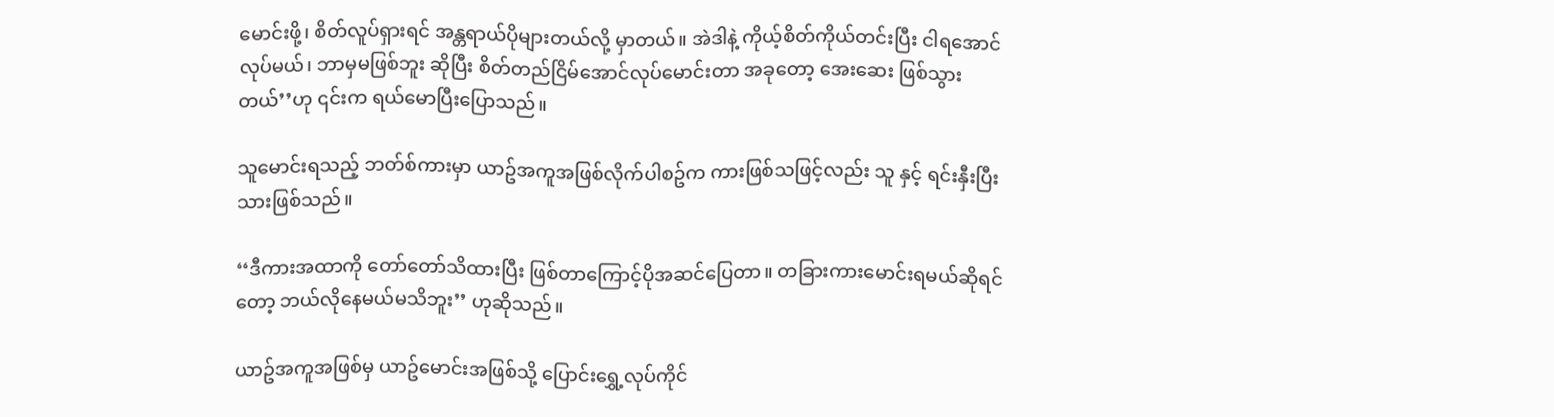မောင်းဖို့၊ စိတ်လူပ်ရှားရင် အန္တရာယ်ပိုများတယ်လို့ မှာတယ်။ အဲဒါနဲ့ ကိုယ့်စိတ်ကိုယ်တင်းပြီး ငါရအောင်လုပ်မယ်၊ ဘာမှမဖြစ်ဘူး ဆိုပြီး စိတ်တည်ငြိမ်အောင်လုပ်မောင်းတာ အခုတော့ အေးဆေး ဖြစ်သွားတယ်’’ဟု ၎င်းက ရယ်မောပြီးပြောသည်။

သူမောင်းရသည့် ဘတ်စ်ကားမှာ ယာဥ်အကူအဖြစ်လိုက်ပါစဥ်က ကားဖြစ်သဖြင့်လည်း သူ နှင့် ရင်းနှီးပြီးသားဖြစ်သည်။

‘‘ဒီကားအထာကို တော်တော်သိထားပြီး ဖြစ်တာကြောင့်ပိုအဆင်ပြေတာ။ တခြားကားမောင်းရမယ်ဆိုရင်တော့ ဘယ်လိုနေမယ်မသိဘူး’’ ဟုဆိုသည်။

ယာဥ်အကူအဖြစ်မှ ယာဥ်မောင်းအဖြစ်သို့ ပြောင်းရွှေ့လုပ်ကိုင်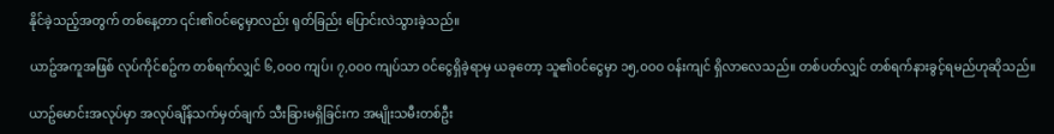နိုင်ခဲ့သည့်အတွက် တစ်နေ့တာ ၎င်း၏ဝင်ငွေမှာလည်း ရုတ်ခြည်း ပြောင်းလဲသွားခဲ့သည်။

ယာဥ်အကူအဖြစ် လုပ်ကိုင်စဥ်က တစ်ရက်လျှင် ၆,ဝဝဝ ကျပ်၊ ၇,ဝဝဝ ကျပ်သာ ဝင်ငွေရှိခဲ့ရာမှ ယခုတော့ သူ၏ဝင်ငွေမှာ ၁၅,ဝဝဝ ဝန်းကျင် ရှိလာလေသည်။ တစ်ပတ်လျှင် တစ်ရက်နားခွင့်ရမည်ဟုဆိုသည်။

ယာဥ်မောင်းအလုပ်မှာ အလုပ်ချိန်သက်မှတ်ချက် သီးခြားမရှိခြင်းက အမျိုးသမီးတစ်ဦး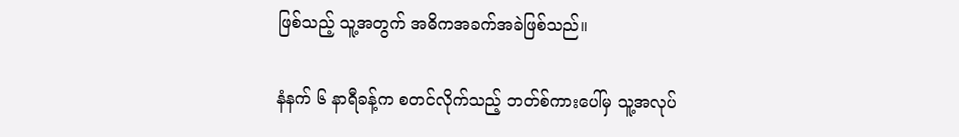ဖြစ်သည့် သူ့အတွက် အဓိကအခက်အခဲဖြစ်သည်။

နံနက် ၆ နာရီခန့်က စတင်လိုက်သည့် ဘတ်စ်ကားပေါ်မှ သူ့အလုပ်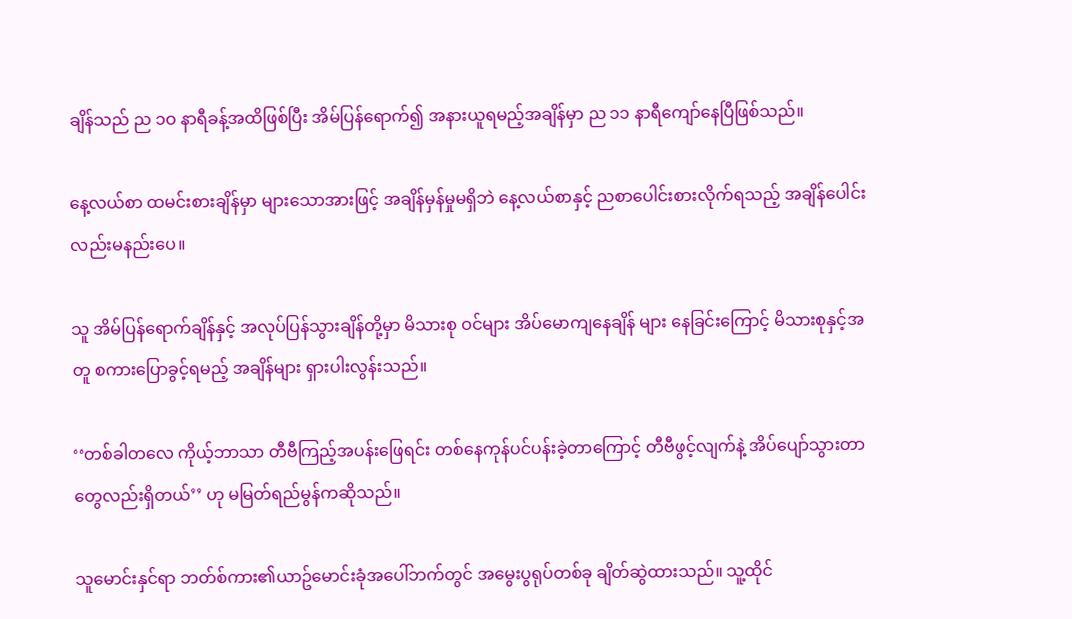ချိန်သည် ည ၁ဝ နာရီခန့်အထိဖြစ်ပြီး အိမ်ပြန်ရောက်၍ အနားယူရမည့်အချိန်မှာ ည ၁၁ နာရီကျော်နေပြီဖြစ်သည်။

နေ့လယ်စာ ထမင်းစားချိန်မှာ များသောအားဖြင့် အချိန်မှန်မှုမရှိဘဲ နေ့လယ်စာနှင့် ညစာပေါင်းစားလိုက်ရသည့် အချိန်ပေါင်းလည်းမနည်းပေ။

သူ အိမ်ပြန်ရောက်ချိန်နှင့် အလုပ်ပြန်သွားချိန်တို့မှာ မိသားစု ဝင်များ အိပ်မောကျနေချိန် များ နေခြင်းကြောင့် မိသားစုနှင့်အတူ စကားပြောခွင့်ရမည့် အချိန်များ ရှားပါးလွန်းသည်။

‘‘တစ်ခါတလေ ကိုယ့်ဘာသာ တီဗီကြည့်အပန်းဖြေရင်း တစ်နေကုန်ပင်ပန်းခဲ့တာကြောင့် တီဗီဖွင့်လျက်နဲ့ အိပ်ပျော်သွားတာတွေလည်းရှိတယ်’’ ဟု မမြတ်ရည်မွန်ကဆိုသည်။

သူမောင်းနှင်ရာ ဘတ်စ်ကား၏ယာဥ်မောင်းခုံအပေါ်ဘက်တွင် အမွေးပွရုပ်တစ်ခု ချိတ်ဆွဲထားသည်။ သူ့ထိုင်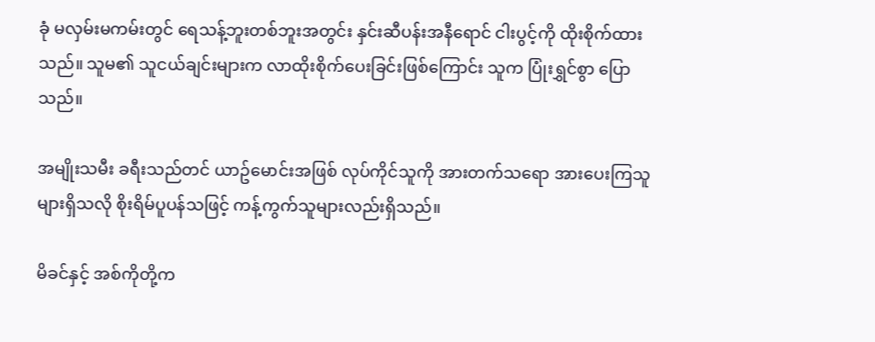ခုံ မလှမ်းမကမ်းတွင် ရေသန့်ဘူးတစ်ဘူးအတွင်း နှင်းဆီပန်းအနီရောင် ငါးပွင့်ကို ထိုးစိုက်ထားသည်။ သူမ၏ သူငယ်ချင်းများက လာထိုးစိုက်ပေးခြင်းဖြစ်ကြောင်း သူက ပြုံးရွှင်စွာ ပြောသည်။

အမျိုးသမီး ခရီးသည်တင် ယာဥ်မောင်းအဖြစ် လုပ်ကိုင်သူကို အားတက်သရော အားပေးကြသူများရှိသလို စိုးရိမ်ပူပန်သဖြင့် ကန့်ကွက်သူများလည်းရှိသည်။

မိခင်နှင့် အစ်ကိုတို့က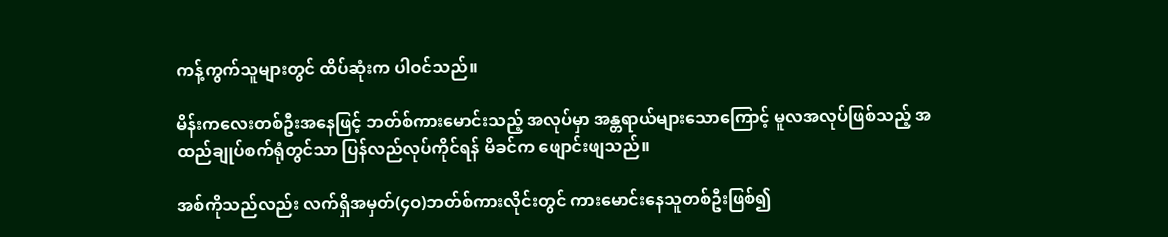ကန့်ကွက်သူများတွင် ထိပ်ဆုံးက ပါဝင်သည်။

မိန်းကလေးတစ်ဦးအနေဖြင့် ဘတ်စ်ကားမောင်းသည့် အလုပ်မှာ အန္တရာယ်များသောကြောင့် မူလအလုပ်ဖြစ်သည့် အထည်ချုပ်စက်ရုံတွင်သာ ပြန်လည်လုပ်ကိုင်ရန် မိခင်က ဖျောင်းဖျသည်။

အစ်ကိုသည်လည်း လက်ရှိအမှတ်(၄ဝ)ဘတ်စ်ကားလိုင်းတွင် ကားမောင်းနေသူတစ်ဦးဖြစ်၍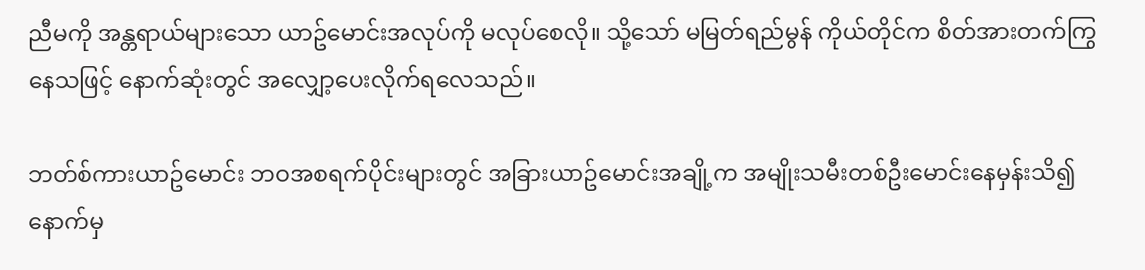ညီမကို အန္တရာယ်များသော ယာဥ်မောင်းအလုပ်ကို မလုပ်စေလို။ သို့သော် မမြတ်ရည်မွန် ကိုယ်တိုင်က စိတ်အားတက်ကြွနေသဖြင့် နောက်ဆုံးတွင် အလျှော့ပေးလိုက်ရလေသည်။

ဘတ်စ်ကားယာဥ်မောင်း ဘဝအစရက်ပိုင်းများတွင် အခြားယာဥ်မောင်းအချို့က အမျိုးသမီးတစ်ဦးမောင်းနေမှန်းသိ၍ နောက်မှ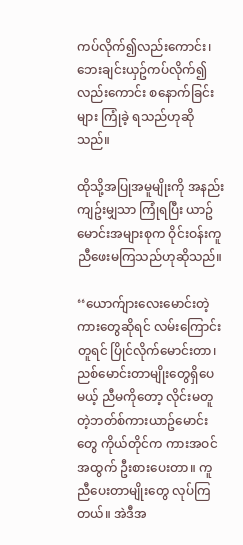ကပ်လိုက်၍လည်းကောင်း၊ ဘေးချင်းယှဥ်ကပ်လိုက်၍လည်းကောင်း စနောက်ခြင်းများ ကြုံခဲ့ ရသည်ဟုဆိုသည်။

ထိုသို့အပြုအမူမျိုးကို အနည်းကျဥ်းမျှသာ ကြုံရပြီး ယာဥ်မောင်းအများစုက ဝိုင်းဝန်းကူညီဖေးမကြသည်ဟုဆိုသည်။

‘‘ယောက်ျားလေးမောင်းတဲ့ ကားတွေဆိုရင် လမ်းကြောင်းတူရင် ပြိုင်လိုက်မောင်းတာ၊ ညစ်မောင်းတာမျိုးတွေရှိပေမယ့် ညီမကိုတော့ လိုင်းမတူတဲ့ဘတ်စ်ကားယာဥ်မောင်းတွေ ကိုယ်တိုင်က ကားအဝင်အထွက် ဦးစားပေးတာ။ ကူညီပေးတာမျိုးတွေ လုပ်ကြတယ်။ အဲဒီအ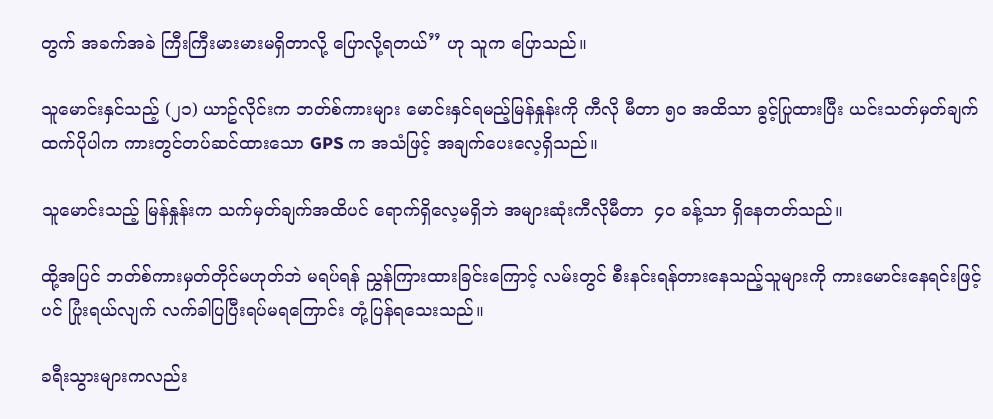တွက် အခက်အခဲ ကြီးကြီးမားမားမရှိတာလို့ ပြောလို့ရတယ်’’ ဟု သူက ပြောသည်။

သူမောင်းနှင်သည့် (၂၁) ယာဥ်လိုင်းက ဘတ်စ်ကားများ မောင်းနှင်ရမည့်မြန်နှုန်းကို ကီလို မီတာ ၅ဝ အထိသာ ခွင့်ပြုထားပြီး ယင်းသတ်မှတ်ချက်ထက်ပိုပါက ကားတွင်တပ်ဆင်ထားသော GPS က အသံဖြင့် အချက်ပေးလေ့ရှိသည်။

သူမောင်းသည့် မြန်နှုန်းက သက်မှတ်ချက်အထိပင် ရောက်ရှိလေ့မရှိဘဲ အများဆုံးကီလိုမီတာ  ၄ဝ ခန့်သာ ရှိနေတတ်သည်။

ထို့အပြင် ဘတ်စ်ကားမှတ်တိုင်မဟုတ်ဘဲ မရပ်ရန် ညွှန်ကြားထားခြင်းကြောင့် လမ်းတွင် စီးနင်းရန်တားနေသည့်သူများကို ကားမောင်းနေရင်းဖြင့်ပင် ပြုံးရယ်လျက် လက်ခါပြပြီးရပ်မရကြောင်း တုံ့ပြန်ရသေးသည်။

ခရီးသွားများကလည်း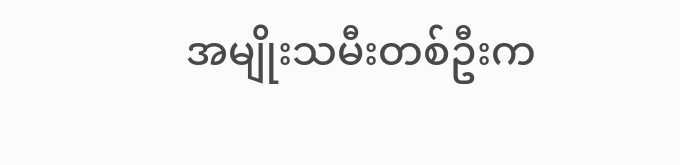အမျိုးသမီးတစ်ဦးက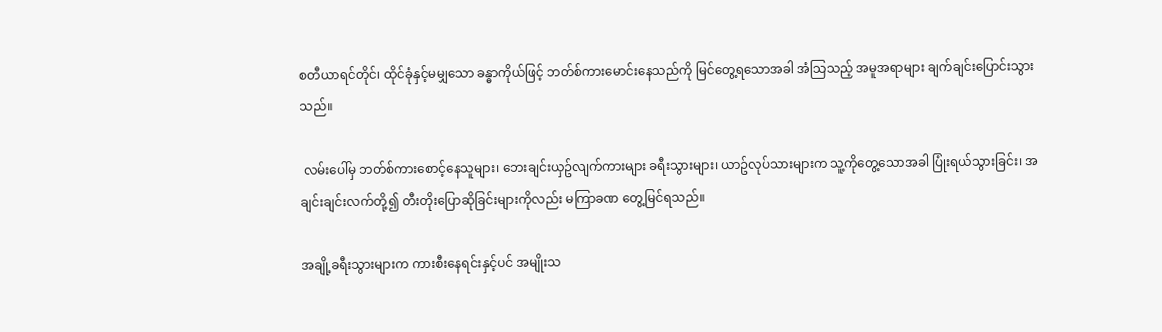စတီယာရင်တိုင်၊ ထိုင်ခုံနှင့်မမျှသော ခန္ဓာကိုယ်ဖြင့် ဘတ်စ်ကားမောင်းနေသည်ကို မြင်တွေ့ရသောအခါ အံသြသည့် အမူအရာများ ချက်ချင်းပြောင်းသွားသည်။

 လမ်းပေါ်မှ ဘတ်စ်ကားစောင့်နေသူများ၊ ဘေးချင်းယှဥ်လျက်ကားများ ခရီးသွားများ၊ ယာဥ်လုပ်သားများက သူ့ကိုတွေ့သောအခါ ပြုံးရယ်သွားခြင်း၊ အချင်းချင်းလက်တို့၍ တီးတိုးပြောဆိုခြင်းများကိုလည်း မကြာခဏ တွေ့မြင်ရသည်။

အချို့ခရီးသွားများက ကားစီးနေရင်းနှင့်ပင် အမျိုးသ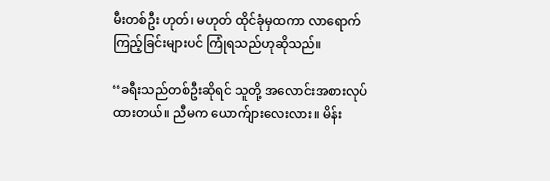မီးတစ်ဦး ဟုတ်၊ မဟုတ် ထိုင်ခုံမှထကာ လာရောက်ကြည့်ခြင်းများပင် ကြုံရသည်ဟုဆိုသည်။

‘‘ခရီးသည်တစ်ဦးဆိုရင် သူတို့ အလောင်းအစားလုပ်ထားတယ်။ ညီမက ယောက်ျားလေးလား။ မိန်း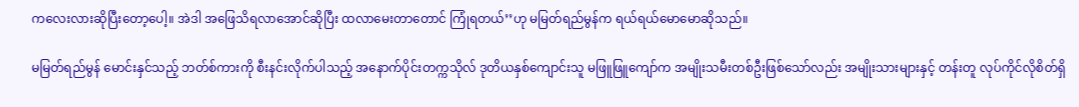ကလေးလားဆိုပြီးတော့ပေါ့။ အဲဒါ အဖြေသိရလာအောင်ဆိုပြီး ထလာမေးတာတောင် ကြုံရတယ်’’ဟု မမြတ်ရည်မွန်က ရယ်ရယ်မောမောဆိုသည်။

မမြတ်ရည်မွန် မောင်းနှင်သည့် ဘတ်စ်ကားကို စီးနင်းလိုက်ပါသည့် အနောက်ပိုင်းတက္ကသိုလ် ဒုတိယနှစ်ကျောင်းသူ မဖြူဖြူကျော်က အမျိုးသမီးတစ်ဦးဖြစ်သော်လည်း အမျိုးသားများနှင့် တန်းတူ လုပ်ကိုင်လိုစိတ်ရှိ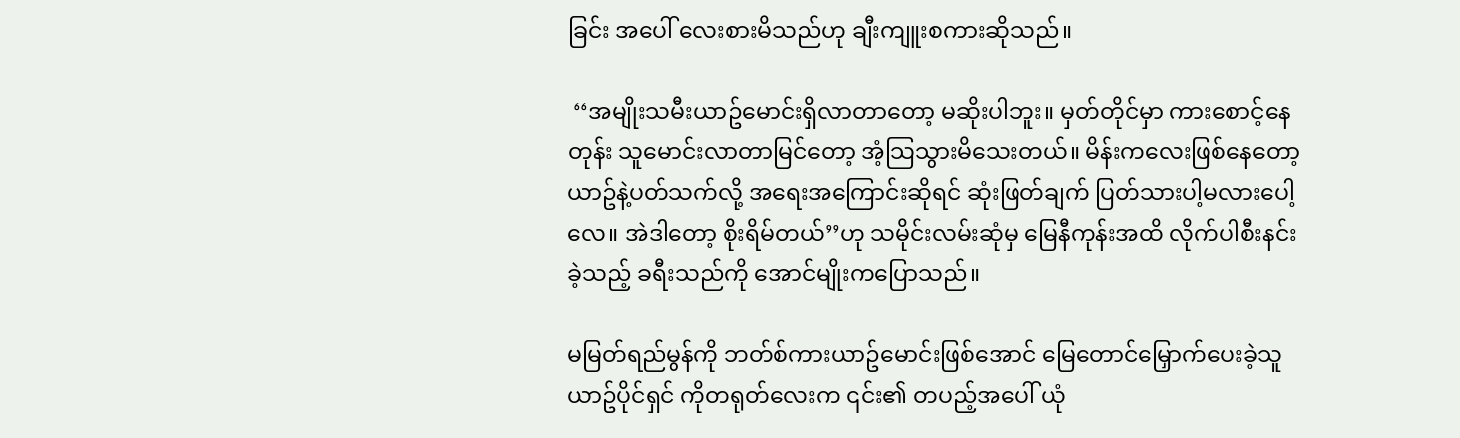ခြင်း အပေါ် လေးစားမိသည်ဟု ချီးကျူးစကားဆိုသည်။

 ‘‘အမျိုးသမီးယာဥ်မောင်းရှိလာတာတော့ မဆိုးပါဘူး။ မှတ်တိုင်မှာ ကားစောင့်နေတုန်း သူမောင်းလာတာမြင်တော့ အံ့သြသွားမိသေးတယ်။ မိန်းကလေးဖြစ်နေတော့ ယာဥ်နဲ့ပတ်သက်လို့ အရေးအကြောင်းဆိုရင် ဆုံးဖြတ်ချက် ပြတ်သားပါ့မလားပေါ့လေ။ အဲဒါတော့ စိုးရိမ်တယ်’’ဟု သမိုင်းလမ်းဆုံမှ မြေနီကုန်းအထိ လိုက်ပါစီးနင်းခဲ့သည့် ခရီးသည်ကို အောင်မျိုးကပြောသည်။

မမြတ်ရည်မွန်ကို ဘတ်စ်ကားယာဥ်မောင်းဖြစ်အောင် မြေတောင်မြှောက်ပေးခဲ့သူ ယာဥ်ပိုင်ရှင် ကိုတရုတ်လေးက ၎င်း၏ တပည့်အပေါ် ယုံ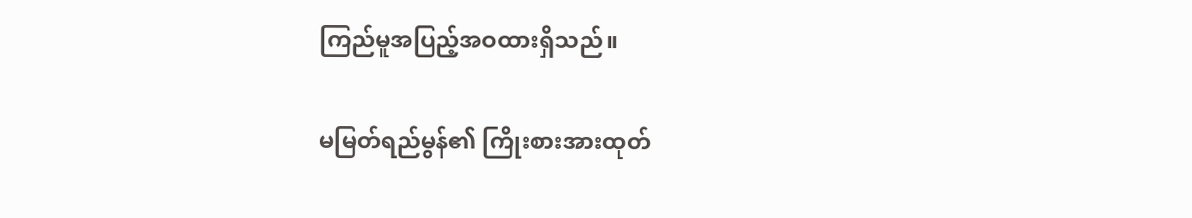ကြည်မူအပြည့်အဝထားရှိသည်။

မမြတ်ရည်မွန်၏ ကြိုးစားအားထုတ်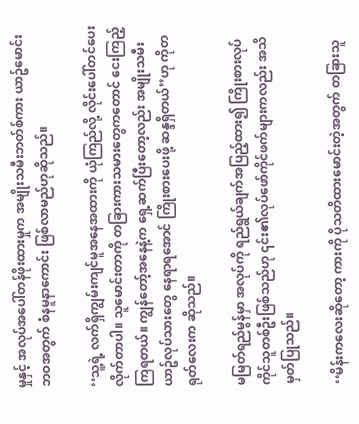မှုနှင့် အလုပ်အပေါ်တန်ဖိုးထားမှုက အမျိုးသမီးဘတ်စ်ကား ယာဥ်မောင်းဘဝအတွက် စံနမူနာကောင်း ဖြစ်လာမည်ဟုဆိုသည်။

‘‘သူ့ရဲ့ လက်ရှိကျွမ်းကျင်မူအနေအထားကို ယုံကြည်လို့ လိုင်းပေါ်တင်ပေးလိုက်တာပါ။ သူမောင်းတာကို တခြားကားသမားတွေကတောင် ငေးကြည့်ကြရတယ်။ ကျွန်တော့်အနေနဲ့က ရှေ့ဆက်ပြီးတော့လည်း အမျိုးသမီး ယာဥ်လုပ်သားတွေ နေရာရအောင် ကြိုးစားပေးဖို့ ဆန္ဒရှိတယ်’’ဟု ကိုတရုတ်လေးက ဆိုသည်။

မမြတ်ရည်မွန်မှာ အလုပ်ကို ရည်ရွယ်ချက်အပြည့်ထား၍ ကြိုးစားလုပ်ကိုင်သူတစ်ဦးဖြစ်သည်ဟု ၎င်း၏လုပ်ဖော်ကိုင်ဖက်များကလည်း အသိမှတ်ပြုသည်။

‘‘မိန်းကလေးဆိုတော့ ကားကို ပိုသတိထားမောင်းတဲ့အတွက် တခြားသူ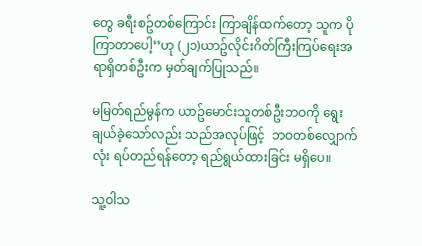တွေ ခရီးစဥ်တစ်ကြောင်း ကြာချိန်ထက်တော့ သူက ပိုကြာတာပေါ့’’ဟု (၂၁)ယာဥ်လိုင်းဂိတ်ကြီးကြပ်ရေးအရာရှိတစ်ဦးက မှတ်ချက်ပြုသည်။

မမြတ်ရည်မွန်က ယာဥ်မောင်းသူတစ်ဦးဘဝကို ရွေးချယ်ခဲ့သော်လည်း သည်အလုပ်ဖြင့်  ဘဝတစ်လျှောက်လုံး ရပ်တည်ရန်တော့ ရည်ရွယ်ထားခြင်း မရှိပေ။

သူ့ဝါသ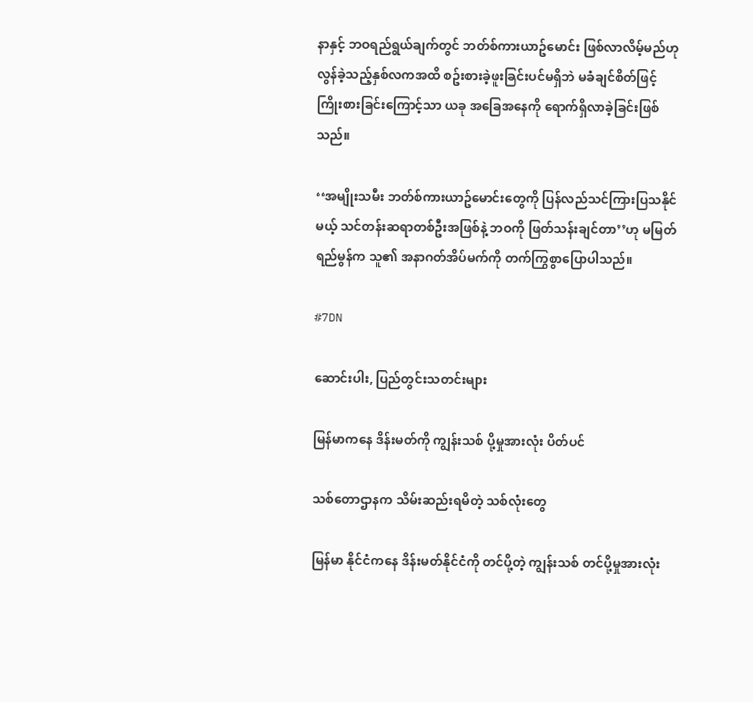နာနှင့် ဘဝရည်ရွယ်ချက်တွင် ဘတ်စ်ကားယာဥ်မောင်း ဖြစ်လာလိမ့်မည်ဟု လွန်ခဲ့သည့်နှစ်လကအထိ စဥ်းစားခဲ့ဖူးခြင်းပင်မရှိဘဲ မခံချင်စိတ်ဖြင့် ကြိုးစားခြင်းကြောင့်သာ ယခု အခြေအနေကို ရောက်ရှိလာခဲ့ခြင်းဖြစ်သည်။

‘‘အမျိုးသမီး ဘတ်စ်ကားယာဥ်မောင်းတွေကို ပြန်လည်သင်ကြားပြသနိုင်မယ့် သင်တန်းဆရာတစ်ဦးအဖြစ်နဲ့ ဘဝကို ဖြတ်သန်းချင်တာ’’ဟု မမြတ်ရည်မွန်က သူ၏ အနာဂတ်အိပ်မက်ကို တက်ကြွစွာပြောပါသည်။

#7DN

ဆောင်းပါး, ပြည်တွင်းသတင်းများ

မြန်မာကနေ ဒိန်းမတ်ကို ကျွန်းသစ် ပို့မှုအားလုံး ပိတ်ပင်

သစ်တောဌာနက သိမ်းဆည်းရမိတဲ့ သစ်လုံးတွေ

မြန်မာ နိုင်ငံကနေ ဒိန်းမတ်နိုင်ငံကို တင်ပို့တဲ့ ကျွန်းသစ် တင်ပို့မှုအားလုံး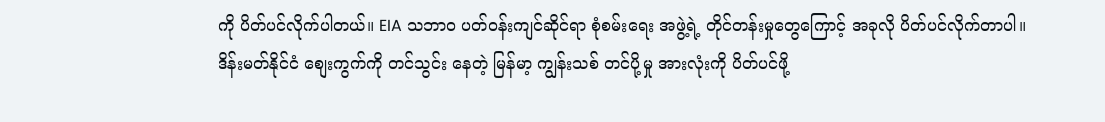ကို ပိတ်ပင်လိုက်ပါတယ်။ EIA သဘာဝ ပတ်ဝန်းကျင်ဆိုင်ရာ စုံစမ်းရေး အဖွဲ့ရဲ့ တိုင်တန်းမှုတွေကြောင့် အခုလို ပိတ်ပင်လိုက်တာပါ။
ဒိန်းမတ်နိုင်ငံ စျေးကွက်ကို တင်သွင်း နေတဲ့ မြန်မာ့ ကျွန်းသစ် တင်ပို့မှု အားလုံးကို ပိတ်ပင်ဖို့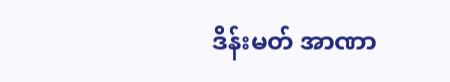ဒိန်းမတ် အာဏာ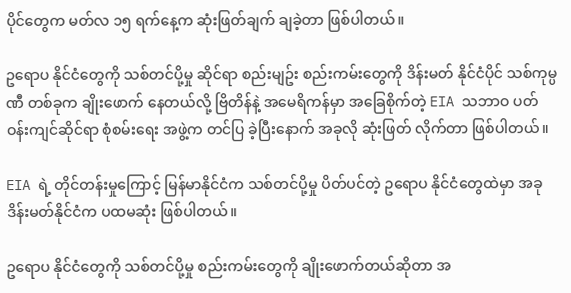ပိုင်တွေက မတ်လ ၁၅ ရက်နေ့က ဆုံးဖြတ်ချက် ချခဲ့တာ ဖြစ်ပါတယ်။

ဥရောပ နိုင်ငံတွေကို သစ်တင်ပို့မှု ဆိုင်ရာ စည်းမျဥ်း စည်းကမ်းတွေကို ဒိန်းမတ် နိုင်ငံပိုင် သစ်ကုမ္ပဏီ တစ်ခုက ချိုးဖောက် နေတယ်လို့ ဗြိတိန်နဲ့ အမေရိကန်မှာ အခြေစိုက်တဲ့ EIA သဘာဝ ပတ်ဝန်းကျင်ဆိုင်ရာ စုံစမ်းရေး အဖွဲ့က တင်ပြ ခဲ့ပြီးနောက် အခုလို ဆုံးဖြတ် လိုက်တာ ဖြစ်ပါတယ်။

EIA ရဲ့ တိုင်တန်းမှုကြောင့် မြန်မာနိုင်ငံက သစ်တင်ပို့မှု ပိတ်ပင်တဲ့ ဥရောပ နိုင်ငံတွေထဲမှာ အခု ဒိန်းမတ်နိုင်ငံက ပထမဆုံး ဖြစ်ပါတယ်။

ဥရောပ နိုင်ငံတွေကို သစ်တင်ပို့မှု စည်းကမ်းတွေကို ချိုးဖောက်တယ်ဆိုတာ အ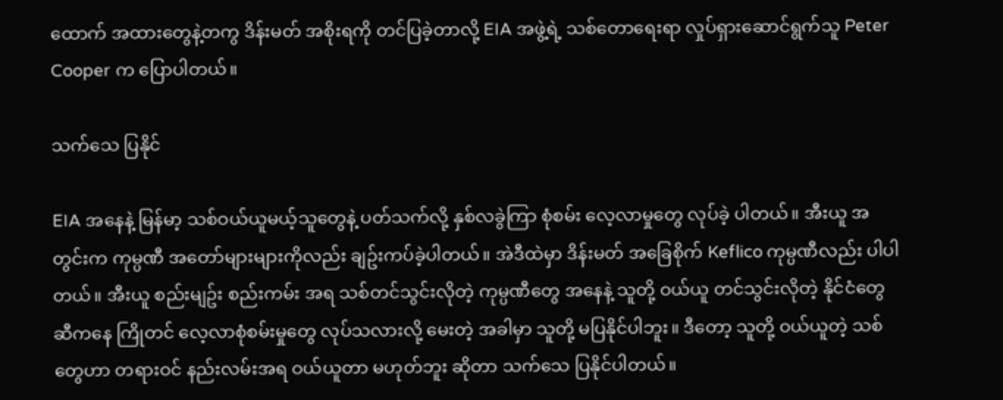ထောက် အထားတွေနဲ့တကွ ဒိန်းမတ် အစိုးရကို တင်ပြခဲ့တာလို့ EIA အဖွဲ့ရဲ့ သစ်တောရေးရာ လှုပ်ရှားဆောင်ရွက်သူ Peter Cooper က ပြောပါတယ်။

သက်သေ ပြနိုင်

EIA အနေနဲ့ မြန်မာ့ သစ်ဝယ်ယူမယ့်သူတွေနဲ့ ပတ်သက်လို့ နှစ်လခွဲကြာ စုံစမ်း လေ့လာမှုတွေ လုပ်ခဲ့ ပါတယ်။ အီးယူ အတွင်းက ကုမ္ပဏီ အတော်များများကိုလည်း ချဥ်းကပ်ခဲ့ပါတယ်။ အဲဒီထဲမှာ ဒိန်းမတ် အခြေစိုက် Keflico ကုမ္ပဏီလည်း ပါပါတယ်။ အီးယူ စည်းမျဥ်း စည်းကမ်း အရ သစ်တင်သွင်းလိုတဲ့ ကုမ္ပဏီတွေ အနေနဲ့ သူတို့ ဝယ်ယူ တင်သွင်းလိုတဲ့ နိုင်ငံတွေ ဆီကနေ ကြိုတင် လေ့လာစုံစမ်းမှုတွေ လုပ်သလားလို့ မေးတဲ့ အခါမှာ သူတို့ မပြနိုင်ပါဘူး။ ဒီတော့ သူတို့ ဝယ်ယူတဲ့ သစ်တွေဟာ တရားဝင် နည်းလမ်းအရ ဝယ်ယူတာ မဟုတ်ဘူး ဆိုတာ သက်သေ ပြနိုင်ပါတယ်။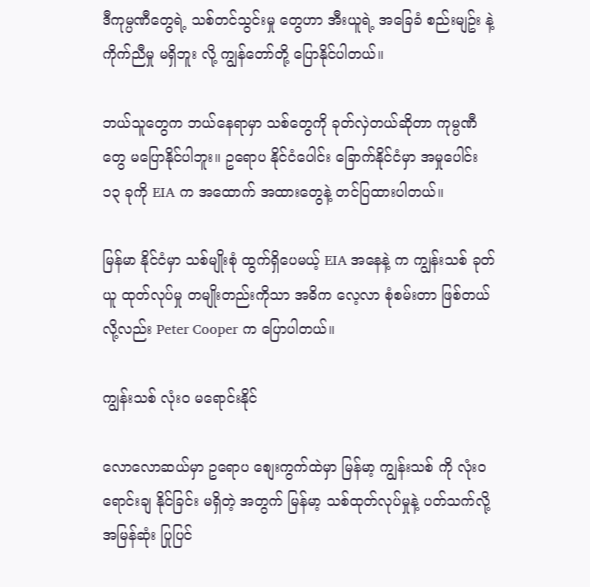ဒီကုမ္ပဏီတွေရဲ့ သစ်တင်သွင်းမှု တွေဟာ အီးယူရဲ့ အခြေခံ စည်းမျဥ်း နဲ့ ကိုက်ညီမှု မရှိဘူး လို့ ကျွန်တော်တို့ ပြောနိုင်ပါတယ်။

ဘယ်သူတွေက ဘယ်နေရာမှာ သစ်တွေကို ခုတ်လှဲတယ်ဆိုတာ ကုမ္ပဏီတွေ မပြောနိုင်ပါဘူး။ ဥရောပ နိုင်ငံပေါင်း ခြောက်နိုင်ငံမှာ အမှုပေါင်း ၁၃ ခုကို EIA က အထောက် အထားတွေနဲ့ တင်ပြထားပါတယ်။

မြန်မာ နိုင်ငံမှာ သစ်မျိုးစုံ ထွက်ရှိပေမယ့် EIA အနေနဲ့ က ကျွန်းသစ် ခုတ်ယူ ထုတ်လုပ်မှု တမျိုးတည်းကိုသာ အဓိက လေ့လာ စုံစမ်းတာ ဖြစ်တယ်လို့လည်း Peter Cooper က ပြောပါတယ်။

ကျွန်းသစ် လုံးဝ မရောင်းနိုင်

လောလောဆယ်မှာ ဥရောပ စျေးကွက်ထဲမှာ မြန်မာ့ ကျွန်းသစ် ကို လုံးဝ ရောင်းချ နိုင်ခြင်း မရှိတဲ့ အတွက် မြန်မာ့ သစ်ထုတ်လုပ်မှုနဲ့ ပတ်သက်လို့ အမြန်ဆုံး ပြုပြင်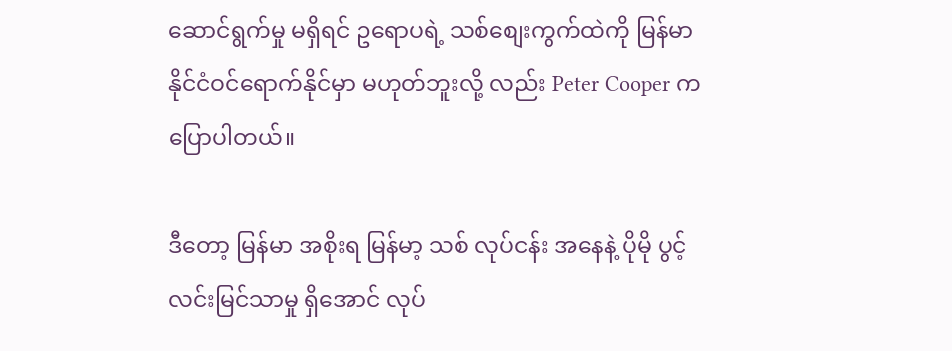ဆောင်ရွက်မှု မရှိရင် ဥရောပရဲ့ သစ်စျေးကွက်ထဲကို မြန်မာ နိုင်ငံဝင်ရောက်နိုင်မှာ မဟုတ်ဘူးလို့ လည်း Peter Cooper က ပြောပါတယ်။

ဒီတော့ မြန်မာ အစိုးရ မြန်မာ့ သစ် လုပ်ငန်း အနေနဲ့ ပိုမို ပွင့်လင်းမြင်သာမှု ရှိအောင် လုပ်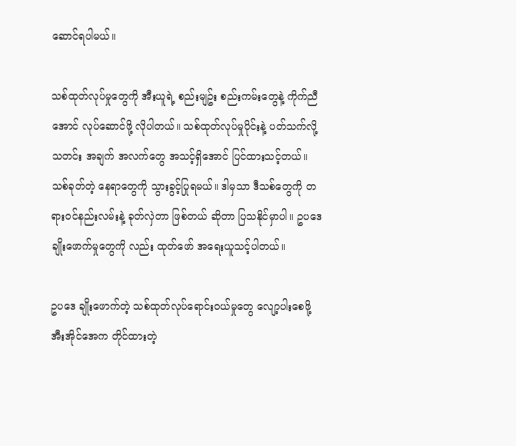ဆောင်ရပါမယ်။

သစ်ထုတ်လုပ်မှုတွေကို အီးယူရဲ့ စည်းမျဥ်း စည်းကမ်းတွေနဲ့ ကိုက်ညီအောင် လုပ်ဆောင်ဖို့ လိုပါတယ်။ သစ်ထုတ်လုပ်မှုပိုင်းနဲ့ ပတ်သက်လို့ သတင်း အချက် အလက်တွေ အသင့်ရှိအောင် ပြင်ထားသင့်တယ်။ သစ်ခုတ်တဲ့ နေရာတွေကို သွားခွင့်ပြုရမယ်။ ဒါမှသာ ဒီသစ်တွေကို တရားဝင်နည်းလမ်းနဲ့ ခုတ်လှဲတာ ဖြစ်တယ် ဆိုတာ ပြသနိုင်မှာပါ။ ဥပဒေ ချိုးဖောက်မှုတွေကို လည်း ထုတ်ဖော် အရေးယူသင့်ပါတယ်။

ဥပဒေ ချိုးဖောက်တဲ့ သစ်ထုတ်လုပ်ရောင်းဝယ်မှုတွေ လျော့ပါးစေဖို့ အီးအိုင်အေက တိုင်ထားတဲ့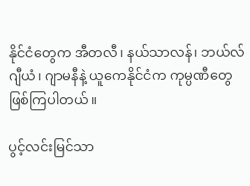နိုင်ငံတွေက အီတလီ၊ နယ်သာလန်၊ ဘယ်လ်ဂျီယံ၊ ဂျာမနီနဲ့ ယူကေနိုင်ငံက ကုမ္ပဏီတွေ ဖြစ်ကြပါတယ်။

ပွင့်လင်းမြင်သာ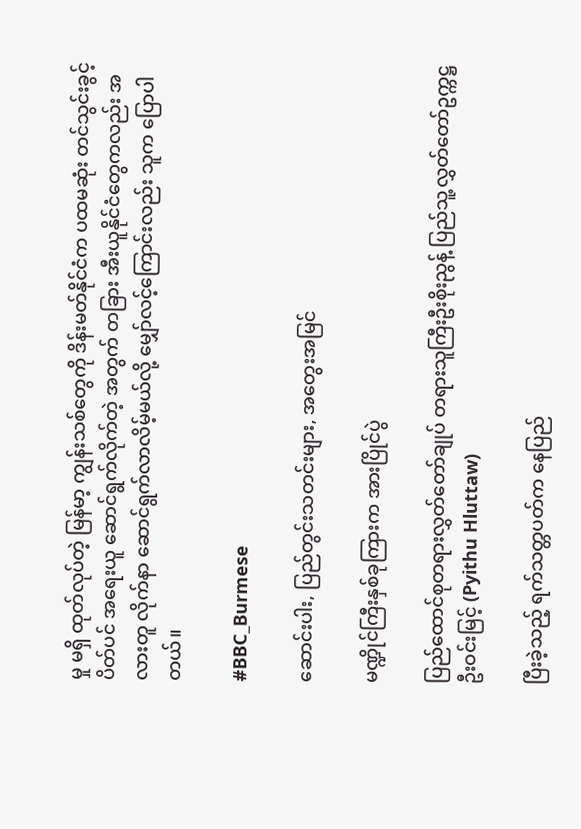မှု မရှိ ထုတ်လုပ်တဲ့ မြန်မာ့ ကျွန်းသစ်တွေကို ဒိန်းမတ်နိုင်ငံက ပထမဆုံး တင်သွင်းခွင့် ပိတ်ပင် အရေးယူ ဆောင်ရွက်လိုက်တဲ့ အတွက် တခြား အီးယူနိုင်ငံတွေကလည်း အလားတူ လိုက်နာ ဆောင်ရွက်လာလိမ့်မယ်လို့ မျှော်လင့်ကြောင်းလည်း သူက ပြောပါတယ်။

#BBC_Burmese

ဆောင်းပါး, ပြည်တွင်းသတင်းများ, အတွေးအမြင်

မဏ္ဍိုင်ကြီးနှစ်ခုကြားက အားပြိုင်ပွဲ

ပြည်ထောင်စုတရားလွှတ်တော်ချုပ် တရားသူကြီးဦးစိုးညွန့် ပြည်သူ့လွှတ်တော်ဥက္ကဋ္ဌ ဦးဝင်းမြင့် (Pyithu Hluttaw)

ပြီးခဲ့သည့် ရက်သတ္တပတ်က နေပြည်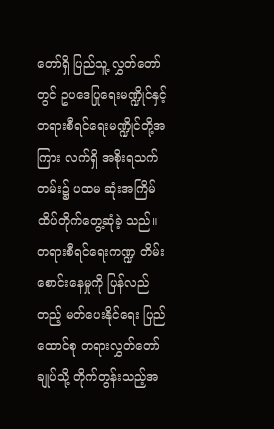တော်ရှိ ပြည်သူ့ လွှတ်တော်တွင် ဥပဒေပြုရေးမဏ္ဍိုင်နှင့် တရားစီရင်ရေးမဏ္ဍိုင်တို့အကြား လက်ရှိ အစိုးရသက်တမ်း၌ ပထမ ဆုံးအကြိမ် ထိပ်တိုက်တွေ့ဆုံခဲ့ သည်။
တရားစီရင်ရေးကဏ္ဍ တိမ်း စောင်းနေမှုကို ပြန်လည်တည့် မတ်ပေးနိုင်ရေး ပြည်ထောင်စု တရားလွှတ်တော်ချုပ်သို့ တိုက်တွန်းသည့်အ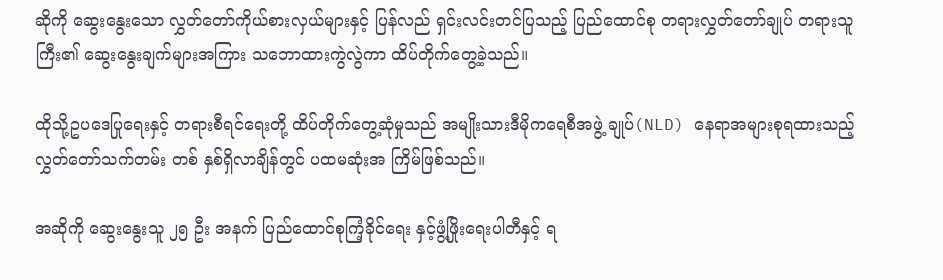ဆိုကို ဆွေးနွေးသော လွှတ်တော်ကိုယ်စားလှယ်များနှင့် ပြန်လည် ရှင်းလင်းတင်ပြသည့် ပြည်ထောင်စု တရားလွှတ်တော်ချုပ် တရားသူကြီး၏ ဆွေးနွေးချက်များအကြား သဘောထားကွဲလွဲကာ ထိပ်တိုက်တွေ့ခဲ့သည်။

ထိုသို့ဥပဒေပြုရေးနှင့် တရားစီရင်ရေးတို့ ထိပ်တိုက်တွေ့ဆုံမှုသည် အမျိုးသားဒီမိုကရေစီအဖွဲ့ ချုပ်(NLD) နေရာအများစုရထားသည့် လွှတ်တော်သက်တမ်း တစ် နှစ်ရှိလာချိန်တွင် ပထမဆုံးအ ကြိမ်ဖြစ်သည်။

အဆိုကို ဆွေးနွေးသူ ၂၅ ဦး အနက် ပြည်ထောင်စုကြံ့ခိုင်ရေး နှင့်ဖွံ့ဖြိုးရေးပါတီနှင့် ရ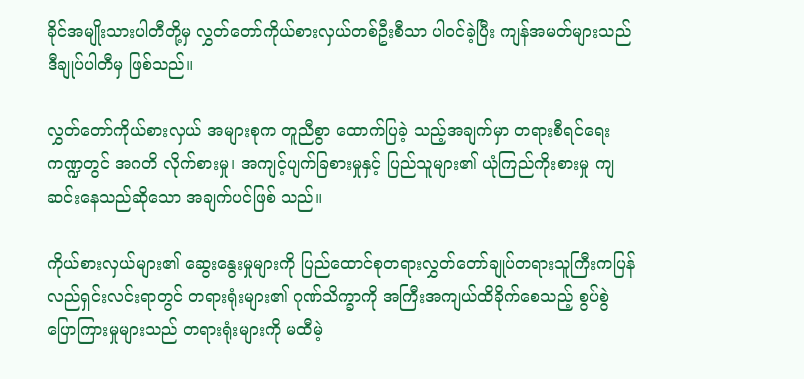ခိုင်အမျိုးသားပါတီတို့မှ လွှတ်တော်ကိုယ်စားလှယ်တစ်ဦးစီသာ ပါဝင်ခဲ့ပြီး ကျန်အမတ်များသည် ဒီချုပ်ပါတီမှ ဖြစ်သည်။

လွှတ်တော်ကိုယ်စားလှယ် အများစုက တူညီစွာ ထောက်ပြခဲ့ သည့်အချက်မှာ တရားစီရင်ရေးကဏ္ဍတွင် အဂတိ လိုက်စားမှု၊ အကျင့်ပျက်ခြစားမှုနှင့် ပြည်သူများ၏ ယုံကြည်ကိုးစားမှု ကျဆင်းနေသည်ဆိုသော အချက်ပင်ဖြစ် သည်။

ကိုယ်စားလှယ်များ၏ ဆွေးနွေးမှုများကို ပြည်ထောင်စုတရားလွှတ်တော်ချုပ်တရားသူကြီးကပြန်လည်ရှင်းလင်းရာတွင် တရားရုံးများ၏ ဂုဏ်သိက္ခာကို အကြီးအကျယ်ထိခိုက်စေသည့် စွပ်စွဲပြောကြားမှုများသည် တရားရုံးများကို မထီမဲ့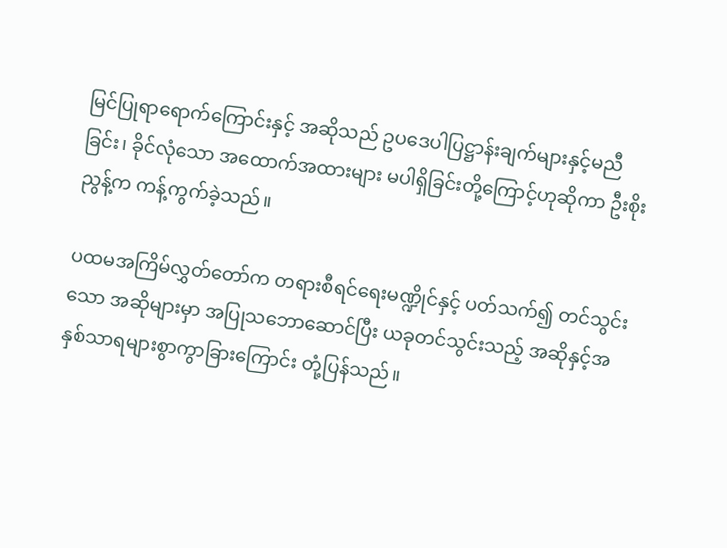မြင်ပြုရာရောက်ကြောင်းနှင့် အဆိုသည် ဥပဒေပါပြဋ္ဌာန်းချက်များနှင့်မညီခြင်း၊ ခိုင်လုံသော အထောက်အထားများ မပါရှိခြင်းတို့ကြောင့်ဟုဆိုကာ ဦးစိုးညွန့်က ကန့်ကွက်ခဲ့သည်။

ပထမအကြိမ်လွှတ်တော်က တရားစီရင်ရေးမဏ္ဍိုင်နှင့် ပတ်သက်၍ တင်သွင်းသော အဆိုများမှာ အပြုသဘောဆောင်ပြီး ယခုတင်သွင်းသည့် အဆိုနှင့်အနှစ်သာရများစွာကွာခြားကြောင်း တုံ့ပြန်သည်။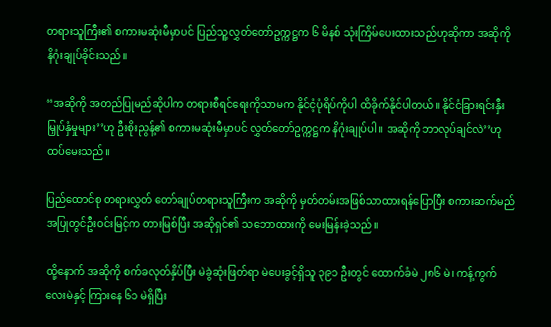တရားသူကြီး၏ စကားမဆုံးမီမှာပင် ပြည်သူ့လွှတ်တော်ဥက္ကဋ္ဌက ၆ မိနစ် သုံးကြိမ်ပေးထားသည်ဟုဆိုကာ အဆိုကို နိဂုံးချုပ်ခိုင်းသည်။

‘‘အဆိုကို အတည်ပြုမည်ဆိုပါက တရားစီရင်ရေးကိုသာမက နိုင်ငံ့ပုံရိပ်ကိုပါ ထိခိုက်နိုင်ပါတယ်။ နိုင်ငံခြားရင်းနှီးမြှုပ်နှံမှုများ’’ဟု ဦးစိုးညွန့်၏ စကားမဆုံးမီမှာပင် လွှတ်တော်ဥက္ကဋ္ဌက နိဂုံးချုပ်ပါ။ အဆိုကို ဘာလုပ်ချင်လဲ’’ဟု ထပ်မေးသည်။

ပြည်ထောင်စု တရားလွှတ် တော်ချုပ်တရားသူကြီးက အဆိုကို မှတ်တမ်းအဖြစ်သာထားရန်ပြောပြီး စကားဆက်မည်အပြုတွင်ဦးဝင်းမြင့်က တားမြစ်ပြီး အဆိုရှင်၏ သဘောထားကို မေးမြန်းခဲ့သည်။

ထို့နောက် အဆိုကို စက်ခလုတ်နှိပ်ပြီး မဲခွဲဆုံးဖြတ်ရာ မဲပေးခွင့်ရှိသူ ၃၉၁ ဦးတွင် ထောက်ခံမဲ ၂၈၆ မဲ၊ ကန့်ကွက်လေးမဲနှင့် ကြားနေ ၆၁ မဲရှိပြီး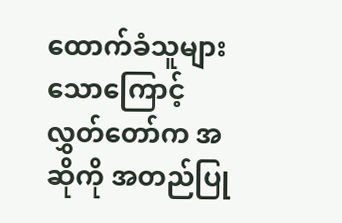ထောက်ခံသူများသောကြောင့် လွှတ်တော်က အဆိုကို အတည်ပြု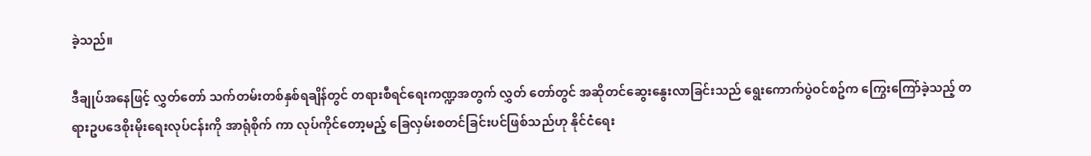ခဲ့သည်။

ဒီချုပ်အနေဖြင့် လွှတ်တော် သက်တမ်းတစ်နှစ်ရချိန်တွင် တရားစီရင်ရေးကဏ္ဍအတွက် လွှတ် တော်တွင် အဆိုတင်ဆွေးနွေးလာခြင်းသည် ရွေးကောက်ပွဲဝင်စဥ်က ကြွေးကြော်ခဲ့သည့် တရားဥပဒေစိုးမိုးရေးလုပ်ငန်းကို အာရုံစိုက် ကာ လုပ်ကိုင်တော့မည့် ခြေလှမ်းစတင်ခြင်းပင်ဖြစ်သည်ဟု နိုင်ငံရေး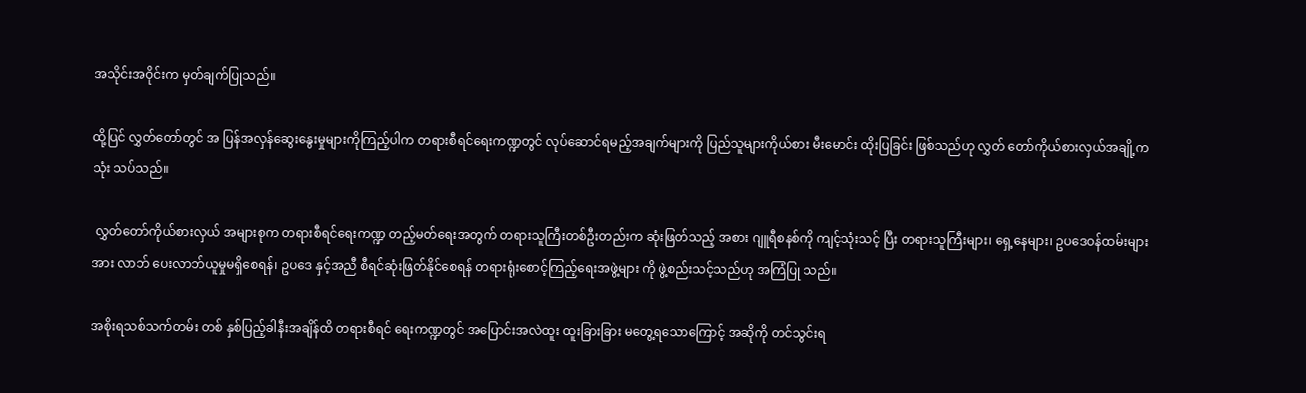အသိုင်းအဝိုင်းက မှတ်ချက်ပြုသည်။

ထို့ပြင် လွှတ်တော်တွင် အ ပြန်အလှန်ဆွေးနွေးမှုများကိုကြည့်ပါက တရားစီရင်ရေးကဏ္ဍတွင် လုပ်ဆောင်ရမည့်အချက်များကို ပြည်သူများကိုယ်စား မီးမောင်း ထိုးပြခြင်း ဖြစ်သည်ဟု လွှတ် တော်ကိုယ်စားလှယ်အချို့က သုံး သပ်သည်။

 လွှတ်တော်ကိုယ်စားလှယ် အများစုက တရားစီရင်ရေးကဏ္ဍ တည့်မတ်ရေးအတွက် တရားသူကြီးတစ်ဦးတည်းက ဆုံးဖြတ်သည့် အစား ဂျူရီစနစ်ကို ကျင့်သုံးသင့် ပြီး တရားသူကြီးများ၊ ရှေ့နေများ၊ ဥပဒေဝန်ထမ်းများအား လာဘ် ပေးလာဘ်ယူမှုမရှိစေရန်၊ ဥပဒေ နှင့်အညီ စီရင်ဆုံးဖြတ်နိုင်စေရန် တရားရုံးစောင့်ကြည့်ရေးအဖွဲ့များ ကို ဖွဲ့စည်းသင့်သည်ဟု အကြံပြု သည်။

အစိုးရသစ်သက်တမ်း တစ် နှစ်ပြည့်ခါနီးအချိန်ထိ တရားစီရင် ရေးကဏ္ဍတွင် အပြောင်းအလဲထူး ထူးခြားခြား မတွေ့ရသောကြောင့် အဆိုကို တင်သွင်းရ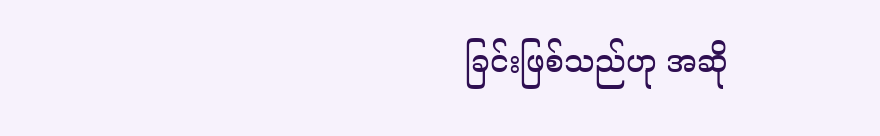ခြင်းဖြစ်သည်ဟု အဆို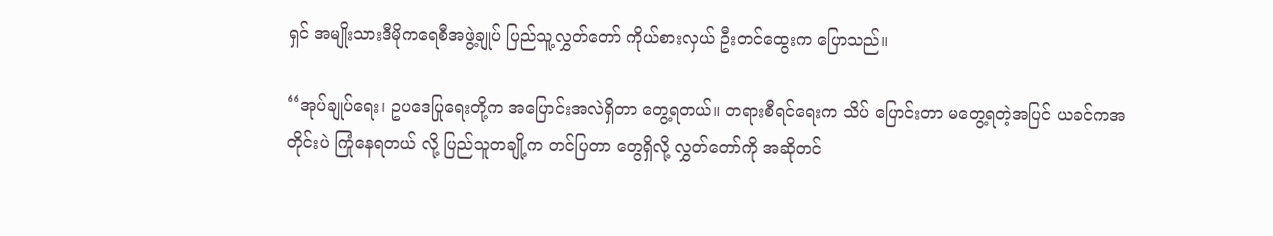ရှင် အမျိုးသားဒီမိုကရေစီအဖွဲ့ချုပ် ပြည်သူ့လွှတ်တော် ကိုယ်စားလှယ် ဦးတင်ထွေးက ပြောသည်။

‘‘အုပ်ချုပ်ရေး၊ ဥပဒေပြုရေးတို့က အပြောင်းအလဲရှိတာ တွေ့ရတယ်။ တရားစီရင်ရေးက သိပ် ပြောင်းတာ မတွေ့ရတဲ့အပြင် ယခင်ကအတိုင်းပဲ ကြုံနေရတယ် လို့ ပြည်သူတချို့က တင်ပြတာ တွေရှိလို့ လွှတ်တော်ကို အဆိုတင်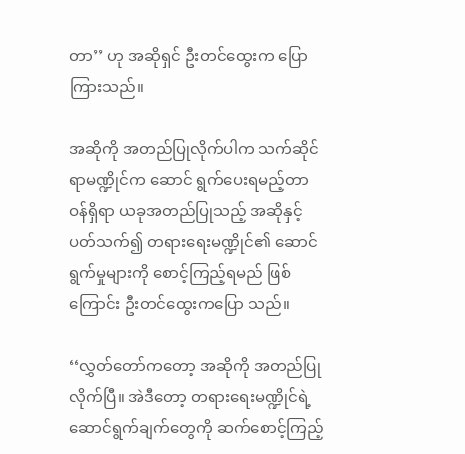တာ’’ ဟု အဆိုရှင် ဦးတင်ထွေးက ပြောကြားသည်။

အဆိုကို အတည်ပြုလိုက်ပါက သက်ဆိုင်ရာမဏ္ဍိုင်က ဆောင် ရွက်ပေးရမည့်တာဝန်ရှိရာ ယခုအတည်ပြုသည့် အဆိုနှင့်ပတ်သက်၍ တရားရေးမဏ္ဍိုင်၏ ဆောင်ရွက်မှုများကို စောင့်ကြည့်ရမည် ဖြစ်ကြောင်း ဦးတင်ထွေးကပြော သည်။

‘‘လွှတ်တော်ကတော့ အဆိုကို အတည်ပြုလိုက်ပြီ။ အဲဒီတော့ တရားရေးမဏ္ဍိုင်ရဲ့ ဆောင်ရွက်ချက်တွေကို ဆက်စောင့်ကြည့်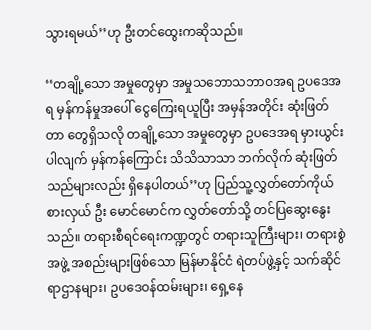သွားရမယ်’’ဟု ဦးတင်ထွေးကဆိုသည်။

‘‘တချို့သော အမှုတွေမှာ အမှုသဘောသဘာဝအရ ဥပဒေအရ မှန်ကန်မှုအပေါ် ငွေကြေးရယူပြီး အမှန်အတိုင်း ဆုံးဖြတ်တာ တွေရှိသလို တချို့သော အမှုတွေမှာ ဥပဒေအရ မှားယွင်းပါလျက် မှန်ကန်ကြောင်း သိသိသာသာ ဘက်လိုက် ဆုံးဖြတ်သည်များလည်း ရှိနေပါတယ်’’ဟု ပြည်သူ့လွှတ်တော်ကိုယ်စားလှယ် ဦး မောင်မောင်က လွှတ်တော်သို့ တင်ပြဆွေးနွေးသည်။ တရားစီရင်ရေးကဏ္ဍတွင် တရားသူကြီးများ၊ တရားစွဲအဖွဲ့ အစည်းများဖြစ်သော မြန်မာနိုင်ငံ ရဲတပ်ဖွဲ့နှင့် သက်ဆိုင်ရာဌာနများ၊ ဥပဒေဝန်ထမ်းများ၊ ရှေ့နေ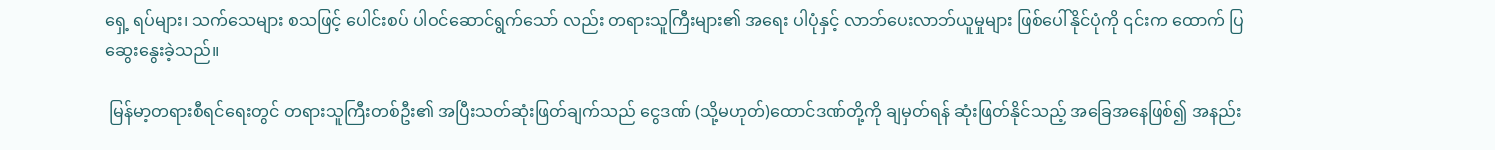ရှေ့ ရပ်များ၊ သက်သေများ စသဖြင့် ပေါင်းစပ် ပါဝင်ဆောင်ရွက်သော် လည်း တရားသူကြီးများ၏ အရေး ပါပုံနှင့် လာဘ်ပေးလာဘ်ယူမှုများ ဖြစ်ပေါ်နိုင်ပုံကို ၎င်းက ထောက် ပြဆွေးနွေးခဲ့သည်။

 မြန်မာ့တရားစီရင်ရေးတွင် တရားသူကြီးတစ်ဦး၏ အပြီးသတ်ဆုံးဖြတ်ချက်သည် ငွေဒဏ် (သို့မဟုတ်)ထောင်ဒဏ်တို့ကို ချမှတ်ရန် ဆုံးဖြတ်နိုင်သည့် အခြေအနေဖြစ်၍ အနည်း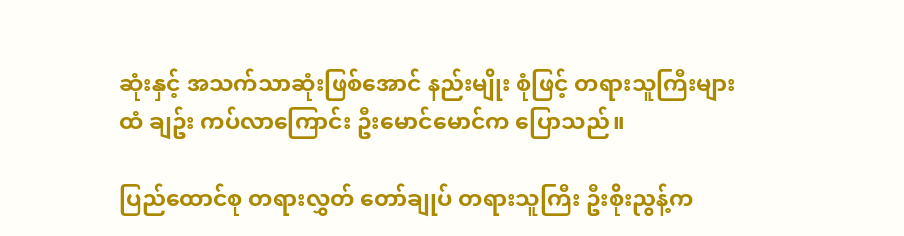ဆုံးနှင့် အသက်သာဆုံးဖြစ်အောင် နည်းမျိုး စုံဖြင့် တရားသူကြီးများထံ ချဥ်း ကပ်လာကြောင်း ဦးမောင်မောင်က ပြောသည်။

ပြည်ထောင်စု တရားလွှတ် တော်ချုပ် တရားသူကြီး ဦးစိုးညွန့်က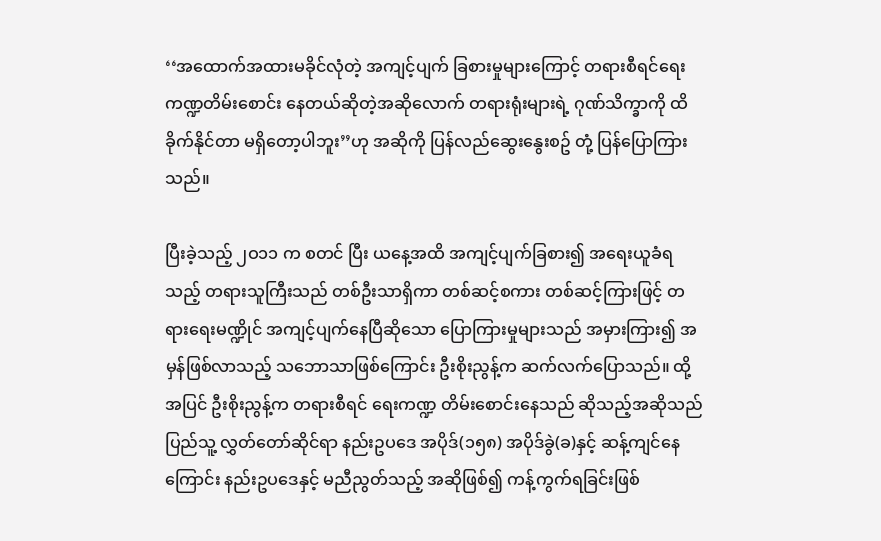‘‘အထောက်အထားမခိုင်လုံတဲ့ အကျင့်ပျက် ခြစားမှုများကြောင့် တရားစီရင်ရေးကဏ္ဍတိမ်းစောင်း နေတယ်ဆိုတဲ့အဆိုလောက် တရားရုံးများရဲ့ ဂုဏ်သိက္ခာကို ထိခိုက်နိုင်တာ မရှိတော့ပါဘူး’’ဟု အဆိုကို ပြန်လည်ဆွေးနွေးစဥ် တုံ့ ပြန်ပြောကြားသည်။

ပြီးခဲ့သည့် ၂ဝ၁၁ က စတင် ပြီး ယနေ့အထိ အကျင့်ပျက်ခြစား၍ အရေးယူခံရသည့် တရားသူကြီးသည် တစ်ဦးသာရှိကာ တစ်ဆင့်စကား တစ်ဆင့်ကြားဖြင့် တရားရေးမဏ္ဍိုင် အကျင့်ပျက်နေပြီဆိုသော ပြောကြားမှုများသည် အမှားကြား၍ အမှန်ဖြစ်လာသည့် သဘောသာဖြစ်ကြောင်း ဦးစိုးညွန့်က ဆက်လက်ပြောသည်။ ထို့အပြင် ဦးစိုးညွန့်က တရားစီရင် ရေးကဏ္ဍ တိမ်းစောင်းနေသည် ဆိုသည့်အဆိုသည် ပြည်သူ့ လွှတ်တော်ဆိုင်ရာ နည်းဥပဒေ အပိုဒ်(၁၅၈) အပိုဒ်ခွဲ(ခ)နှင့် ဆန့်ကျင်နေကြောင်း နည်းဥပဒေနှင့် မညီညွတ်သည့် အဆိုဖြစ်၍ ကန့်ကွက်ရခြင်းဖြစ်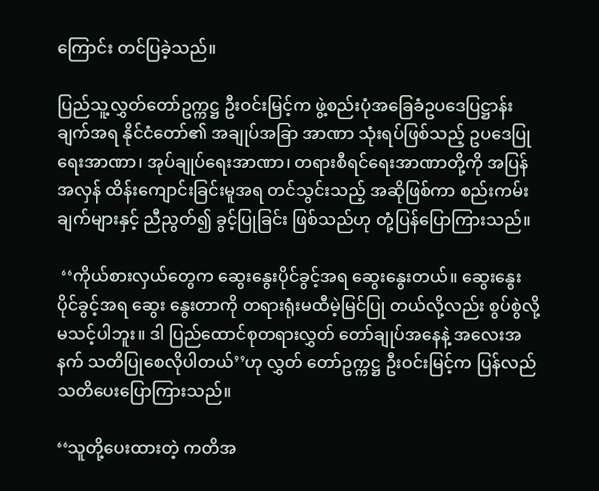ကြောင်း တင်ပြခဲ့သည်။

ပြည်သူ့လွှတ်တော်ဥက္ကဋ္ဌ ဦးဝင်းမြင့်က ဖွဲ့စည်းပုံအခြေခံဥပဒေပြဋ္ဌာန်းချက်အရ နိုင်ငံတော်၏ အချုပ်အခြာ အာဏာ သုံးရပ်ဖြစ်သည့် ဥပဒေပြုရေးအာဏာ၊ အုပ်ချုပ်ရေးအာဏာ၊ တရားစီရင်ရေးအာဏာတို့ကို အပြန်အလှန် ထိန်းကျောင်းခြင်းမူအရ တင်သွင်းသည့် အဆိုဖြစ်ကာ စည်းကမ်းချက်များနှင့် ညီညွတ်၍ ခွင့်ပြုခြင်း ဖြစ်သည်ဟု တုံ့ပြန်ပြောကြားသည်။

 ‘‘ကိုယ်စားလှယ်တွေက ဆွေးနွေးပိုင်ခွင့်အရ ဆွေးနွေးတယ်။ ဆွေးနွေးပိုင်ခွင့်အရ ဆွေး နွေးတာကို တရားရုံးမထီမဲ့မြင်ပြု တယ်လို့လည်း စွပ်စွဲလို့ မသင့်ပါဘူး။ ဒါ ပြည်ထောင်စုတရားလွှတ် တော်ချုပ်အနေနဲ့ အလေးအနက် သတိပြုစေလိုပါတယ်’’ဟု လွှတ် တော်ဥက္ကဋ္ဌ ဦးဝင်းမြင့်က ပြန်လည်သတိပေးပြောကြားသည်။

‘‘သူတို့ပေးထားတဲ့ ကတိအ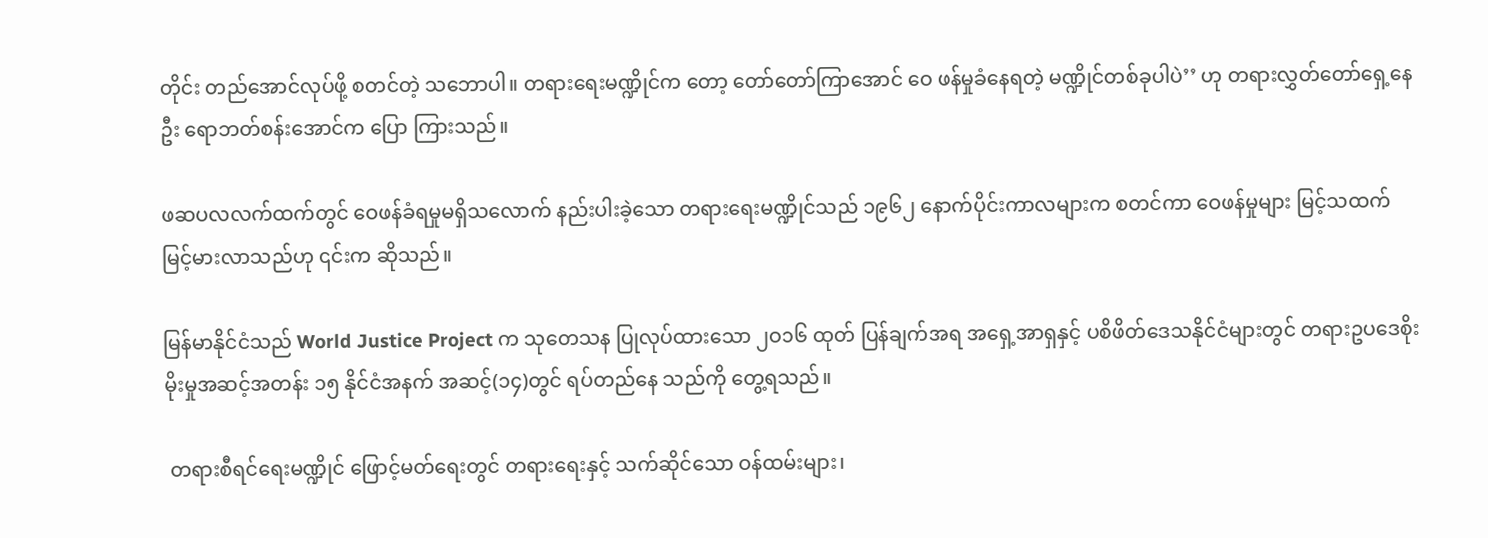တိုင်း တည်အောင်လုပ်ဖို့ စတင်တဲ့ သဘောပါ။ တရားရေးမဏ္ဍိုင်က တော့ တော်တော်ကြာအောင် ဝေ ဖန်မှုခံနေရတဲ့ မဏ္ဍိုင်တစ်ခုပါပဲ’’ ဟု တရားလွှတ်တော်ရှေ့နေ ဦး ရောဘတ်စန်းအောင်က ပြော ကြားသည်။

ဖဆပလလက်ထက်တွင် ဝေဖန်ခံရမှုမရှိသလောက် နည်းပါးခဲ့သော တရားရေးမဏ္ဍိုင်သည် ၁၉၆၂ နောက်ပိုင်းကာလများက စတင်ကာ ဝေဖန်မှုများ မြင့်သထက် မြင့်မားလာသည်ဟု ၎င်းက ဆိုသည်။

မြန်မာနိုင်ငံသည် World Justice Project က သုတေသန ပြုလုပ်ထားသော ၂ဝ၁၆ ထုတ် ပြန်ချက်အရ အရှေ့အာရှနှင့် ပစိဖိတ်ဒေသနိုင်ငံများတွင် တရားဥပဒေစိုးမိုးမှုအဆင့်အတန်း ၁၅ နိုင်ငံအနက် အဆင့်(၁၄)တွင် ရပ်တည်နေ သည်ကို တွေ့ရသည်။

 တရားစီရင်ရေးမဏ္ဍိုင် ဖြောင့်မတ်ရေးတွင် တရားရေးနှင့် သက်ဆိုင်သော ဝန်ထမ်းများ၊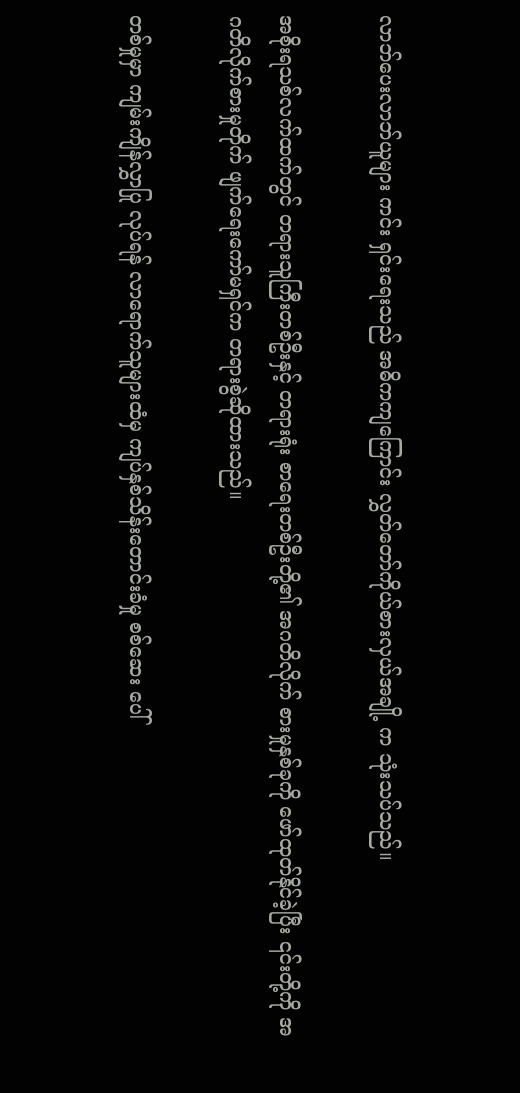လာဘ်ပေးလာဘ်ယူများ ကင်း ရှင်းရေးသည် အဓိကကျကြောင်း လွှတ်တော်ကိုယ်စားလှယ်အချို့ က သုံးသပ်သည်။

အစိုးရသစ်လက်ထက်တွင် တရားသူကြီးတစ်ဦးနှင့် တရားရုံး စာရေးတစ်ဦးတို့၏ အဂတိလိုက် စားမှုနှစ်ခုကို ဖော်ထုတ်နိုင်ခဲ့ပြီး ၎င်းတို့ကို အဂတိလိုက်စားမှုတိုက် ဖျက်ရေးကော်မရှင်က တရားစွဲဆိုထားသည်။

တစ်မှုမှာ ကျမ်းကျိန်လွှာပြု လုပ်ရန် လာရောက်သူများထံမှ ကျပ်နှစ်သိန်းတောင်းခံမှု စစ်ဆေး ပေါ်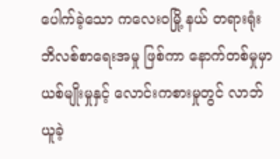ပေါက်ခဲ့သော ကလေးဝမြို့ နယ် တရားရုံးဘိလစ်စာရေးအမှု ဖြစ်ကာ နောက်တစ်မှုမှာ ယစ်မျိုးမှုနှင့် လောင်းကစားမှုတွင် လာဘ် ယူခဲ့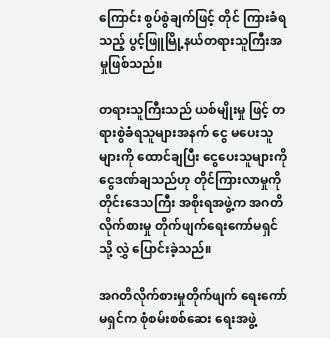ကြောင်း စွပ်စွဲချက်ဖြင့် တိုင် ကြားခံရသည့် ပွင့်ဖြူမြို့နယ်တရားသူကြီးအမှုဖြစ်သည်။

တရားသူကြီးသည် ယစ်မျိုးမှု ဖြင့် တရားစွဲခံရသူများအနက် ငွေ မပေးသူများကို ထောင်ချပြီး ငွေပေးသူများကို ငွေဒဏ်ချသည်ဟု တိုင်ကြားလာမှုကို တိုင်းဒေသကြီး အစိုးရအဖွဲ့က အဂတိလိုက်စားမှု တိုက်ဖျက်ရေးကော်မရှင်သို့ လွှဲ ပြောင်းခဲ့သည်။

အဂတိလိုက်စားမှုတိုက်ဖျက် ရေးကော်မရှင်က စုံစမ်းစစ်ဆေး ရေးအဖွဲ့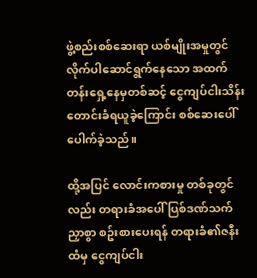ဖွဲ့စည်းစစ်ဆေးရာ ယစ်မျိုးအမှုတွင် လိုက်ပါဆောင်ရွက်နေသော အထက်တန်းရှေ့နေမှတစ်ဆင့် ငွေကျပ်ငါးသိန်းတောင်းခံရယူခဲ့ကြောင်း စစ်ဆေးပေါ်ပေါက်ခဲ့သည်။

ထို့အပြင် လောင်းကစားမှု တစ်ခုတွင်လည်း တရားခံအပေါ် ပြစ်ဒဏ်သက်ညှာစွာ စဥ်းစားပေးရန် တရားခံ၏ဇနီးထံမှ ငွေကျပ်ငါး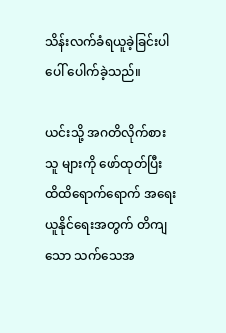သိန်းလက်ခံရယူခဲ့ခြင်းပါ ပေါ် ပေါက်ခဲ့သည်။

ယင်းသို့ အဂတိလိုက်စားသူ များကို ဖော်ထုတ်ပြီး ထိထိရောက်ရောက် အရေးယူနိုင်ရေးအတွက် တိကျသော သက်သေအ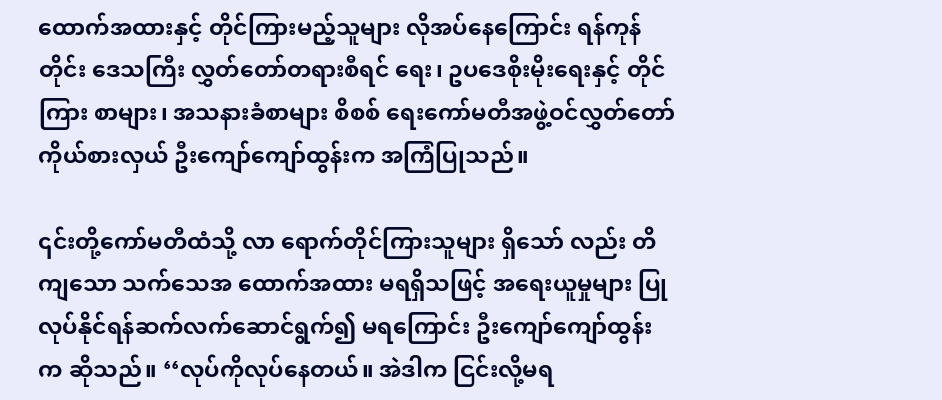ထောက်အထားနှင့် တိုင်ကြားမည့်သူများ လိုအပ်နေကြောင်း ရန်ကုန်တိုင်း ဒေသကြီး လွှတ်တော်တရားစီရင် ရေး၊ ဥပဒေစိုးမိုးရေးနှင့် တိုင်ကြား စာများ၊ အသနားခံစာများ စိစစ် ရေးကော်မတီအဖွဲ့ဝင်လွှတ်တော် ကိုယ်စားလှယ် ဦးကျော်ကျော်ထွန်းက အကြံပြုသည်။

၎င်းတို့ကော်မတီထံသို့ လာ ရောက်တိုင်ကြားသူများ ရှိသော် လည်း တိကျသော သက်သေအ ထောက်အထား မရရှိသဖြင့် အရေးယူမှုများ ပြုလုပ်နိုင်ရန်ဆက်လက်ဆောင်ရွက်၍ မရကြောင်း ဦးကျော်ကျော်ထွန်းက ဆိုသည်။ ‘‘လုပ်ကိုလုပ်နေတယ်။ အဲဒါက ငြင်းလို့မရ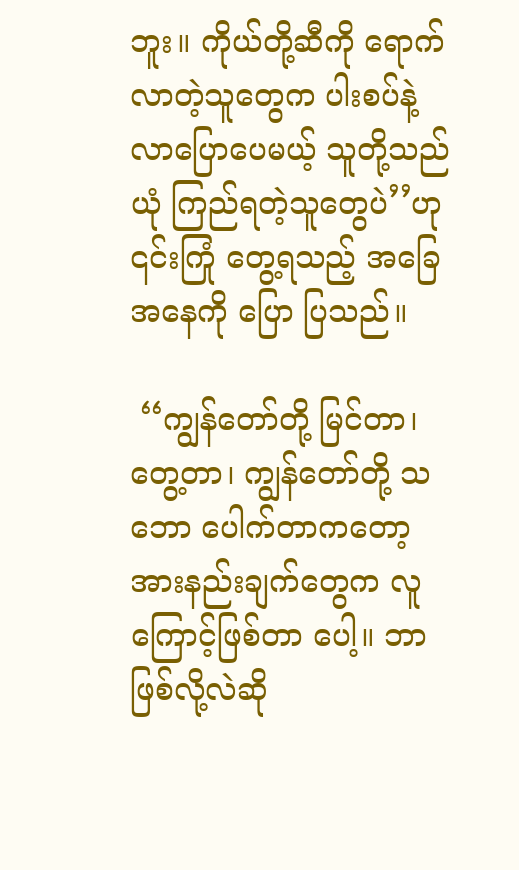ဘူး။ ကိုယ်တို့ဆီကို ရောက်လာတဲ့သူတွေက ပါးစပ်နဲ့ လာပြောပေမယ့် သူတို့သည် ယုံ ကြည်ရတဲ့သူတွေပဲ’’ဟု ၎င်းကြုံ တွေ့ရသည့် အခြေအနေကို ပြော ပြသည်။

 ‘‘ကျွန်တော်တို့ မြင်တာ၊ တွေ့တာ၊ ကျွန်တော်တို့ သဘော ပေါက်တာကတော့ အားနည်းချက်တွေက လူကြောင့်ဖြစ်တာ ပေါ့။ ဘာဖြစ်လို့လဲဆို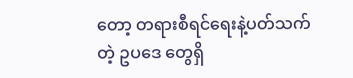တော့ တရားစီရင်ရေးနဲ့ပတ်သက်တဲ့ ဥပဒေ တွေရှိ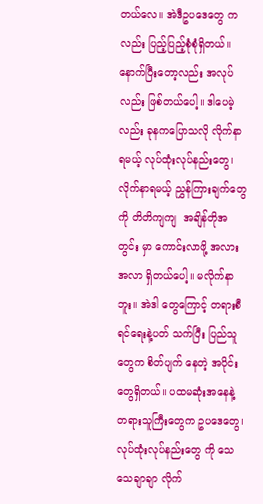တယ်လေ။ အဲဒီဥပဒေတွေ ကလည်း ပြည့်ပြည့်စုံစုံရှိတယ်။ နောက်ပြီးတော့လည်း အလုပ် လည်း ဖြစ်တယ်ပေါ့။ ဒါပေမဲ့ လည်း ခုနကပြောသလို လိုက်နာ ရမယ့် လုပ်ထုံးလုပ်နည်းတွေ၊ လိုက်နာရမယ့် ညွှန်ကြားချက်တွေ ကို တိတိကျကျ  အချိန်တိုအတွင်း မှာ ကောင်းလာဖို့ အလားအလာ ရှိတယ်ပေါ့။ မလိုက်နာဘူး။ အဲဒါ တွေကြောင့် တရားစီရင်ရေးနဲ့ပတ် သက်ပြီး ပြည်သူတွေက စိတ်ပျက် နေတဲ့ အပိုင်းတွေရှိတယ်။ ပထမဆုံးအနေနဲ့ တရားသူကြီးတွေက ဥပဒေတွေ၊ လုပ်ထုံးလုပ်နည်းတွေ ကို သေသေချာချာ လိုက်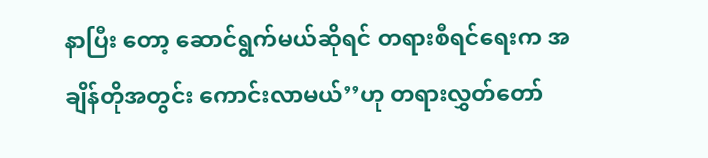နာပြီး တော့ ဆောင်ရွက်မယ်ဆိုရင် တရားစီရင်ရေးက အချိန်တိုအတွင်း ကောင်းလာမယ်’’ဟု တရားလွှတ်တော်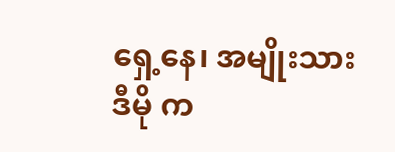ရှေ့နေ၊ အမျိုးသားဒီမို က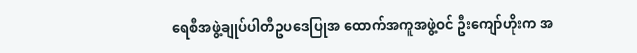ရေစီအဖွဲ့ချုပ်ပါတီဥပဒေပြုအ ထောက်အကူအဖွဲ့ဝင် ဦးကျော်ဟိုးက အ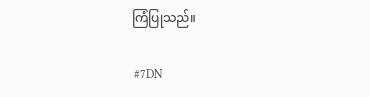ကြံပြုသည်။

 #7DN